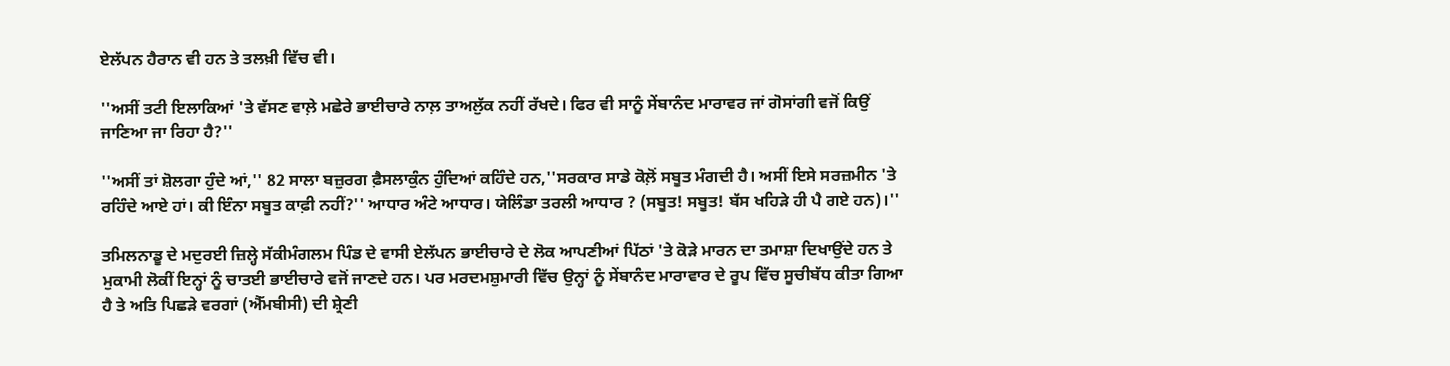ਏਲੱਪਨ ਹੈਰਾਨ ਵੀ ਹਨ ਤੇ ਤਲਖ਼ੀ ਵਿੱਚ ਵੀ।

''ਅਸੀਂ ਤਟੀ ਇਲਾਕਿਆਂ 'ਤੇ ਵੱਸਣ ਵਾਲ਼ੇ ਮਛੇਰੇ ਭਾਈਚਾਰੇ ਨਾਲ਼ ਤਾਅਲੁੱਕ ਨਹੀਂ ਰੱਖਦੇ। ਫਿਰ ਵੀ ਸਾਨੂੰ ਸੇਂਬਾਨੰਦ ਮਾਰਾਵਰ ਜਾਂ ਗੋਸਾਂਗੀ ਵਜੋਂ ਕਿਉਂ ਜਾਣਿਆ ਜਾ ਰਿਹਾ ਹੈ?''

''ਅਸੀਂ ਤਾਂ ਸ਼ੋਲਗਾ ਹੁੰਦੇ ਆਂ,'' 82 ਸਾਲਾ ਬਜ਼ੁਰਗ ਫ਼ੈਸਲਾਕੁੰਨ ਹੁੰਦਿਆਂ ਕਹਿੰਦੇ ਹਨ,''ਸਰਕਾਰ ਸਾਡੇ ਕੋਲ਼ੋਂ ਸਬੂਤ ਮੰਗਦੀ ਹੈ। ਅਸੀਂ ਇਸੇ ਸਰਜ਼ਮੀਨ 'ਤੇ ਰਹਿੰਦੇ ਆਏ ਹਾਂ। ਕੀ ਇੰਨਾ ਸਬੂਤ ਕਾਫ਼ੀ ਨਹੀਂ?'' ਆਧਾਰ ਅੰਟੇ ਆਧਾਰ। ਯੇਲਿੰਡਾ ਤਰਲੀ ਆਧਾਰ ? (ਸਬੂਤ! ਸਬੂਤ! ਬੱਸ ਖਹਿੜੇ ਹੀ ਪੈ ਗਏ ਹਨ)।''

ਤਮਿਲਨਾਡੂ ਦੇ ਮਦੁਰਈ ਜ਼ਿਲ੍ਹੇ ਸੱਕੀਮੰਗਲਮ ਪਿੰਡ ਦੇ ਵਾਸੀ ਏਲੱਪਨ ਭਾਈਚਾਰੇ ਦੇ ਲੋਕ ਆਪਣੀਆਂ ਪਿੱਠਾਂ 'ਤੇ ਕੋੜੇ ਮਾਰਨ ਦਾ ਤਮਾਸ਼ਾ ਦਿਖਾਉਂਦੇ ਹਨ ਤੇ ਮੁਕਾਮੀ ਲੋਕੀਂ ਇਨ੍ਹਾਂ ਨੂੰ ਚਾਤਈ ਭਾਈਚਾਰੇ ਵਜੋਂ ਜਾਣਦੇ ਹਨ। ਪਰ ਮਰਦਮਸ਼ੁਮਾਰੀ ਵਿੱਚ ਉਨ੍ਹਾਂ ਨੂੰ ਸੇਂਬਾਨੰਦ ਮਾਰਾਵਾਰ ਦੇ ਰੂਪ ਵਿੱਚ ਸੂਚੀਬੱਧ ਕੀਤਾ ਗਿਆ ਹੈ ਤੇ ਅਤਿ ਪਿਛੜੇ ਵਰਗਾਂ (ਐੱਮਬੀਸੀ) ਦੀ ਸ਼੍ਰੇਣੀ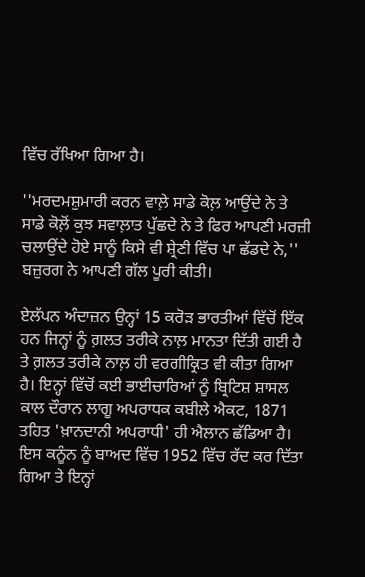ਵਿੱਚ ਰੱਖਿਆ ਗਿਆ ਹੈ।

''ਮਰਦਮਸ਼ੁਮਾਰੀ ਕਰਨ ਵਾਲ਼ੇ ਸਾਡੇ ਕੋਲ਼ ਆਉਂਦੇ ਨੇ ਤੇ ਸਾਡੇ ਕੋਲ਼ੋਂ ਕੁਝ ਸਵਾਲ਼ਾਤ ਪੁੱਛਦੇ ਨੇ ਤੇ ਫਿਰ ਆਪਣੀ ਮਰਜ਼ੀ ਚਲਾਉਂਦੇ ਹੋਏ ਸਾਨੂੰ ਕਿਸੇ ਵੀ ਸ਼੍ਰੇਣੀ ਵਿੱਚ ਪਾ ਛੱਡਦੇ ਨੇ,'' ਬਜ਼ੁਰਗ ਨੇ ਆਪਣੀ ਗੱਲ ਪੂਰੀ ਕੀਤੀ।

ਏਲੱਪਨ ਅੰਦਾਜ਼ਨ ਉਨ੍ਹਾਂ 15 ਕਰੋੜ ਭਾਰਤੀਆਂ ਵਿੱਚੋਂ ਇੱਕ ਹਨ ਜਿਨ੍ਹਾਂ ਨੂੰ ਗ਼ਲਤ ਤਰੀਕੇ ਨਾਲ਼ ਮਾਨਤਾ ਦਿੱਤੀ ਗਈ ਹੈ ਤੇ ਗ਼ਲਤ ਤਰੀਕੇ ਨਾਲ਼ ਹੀ ਵਰਗੀਕ੍ਰਿਤ ਵੀ ਕੀਤਾ ਗਿਆ ਹੈ। ਇਨ੍ਹਾਂ ਵਿੱਚੋਂ ਕਈ ਭਾਈਚਾਰਿਆਂ ਨੂੰ ਬ੍ਰਿਟਿਸ਼ ਸ਼ਾਸਲ ਕਾਲ ਦੌਰਾਨ ਲਾਗੂ ਅਪਰਾਧਕ ਕਬੀਲੇ ਐਕਟ, 1871 ਤਹਿਤ 'ਖ਼ਾਨਦਾਨੀ ਅਪਰਾਧੀ' ਹੀ ਐਲਾਨ ਛੱਡਿਆ ਹੈ। ਇਸ ਕਨੂੰਨ ਨੂੰ ਬਾਅਦ ਵਿੱਚ 1952 ਵਿੱਚ ਰੱਦ ਕਰ ਦਿੱਤਾ ਗਿਆ ਤੇ ਇਨ੍ਹਾਂ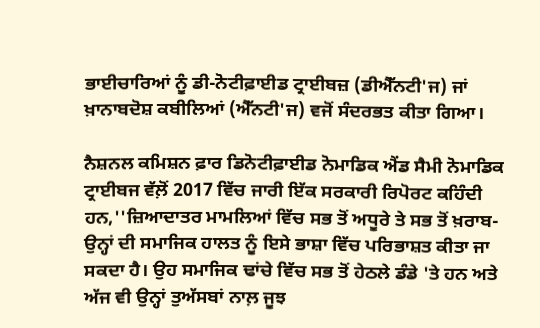ਭਾਈਚਾਰਿਆਂ ਨੂੰ ਡੀ-ਨੋਟੀਫ਼ਾਈਡ ਟ੍ਰਾਈਬਜ਼ (ਡੀਐੱਨਟੀ'ਜ) ਜਾਂ ਖ਼ਾਨਾਬਦੋਸ਼ ਕਬੀਲਿਆਂ (ਐੱਨਟੀ'ਜ) ਵਜੋਂ ਸੰਦਰਭਤ ਕੀਤਾ ਗਿਆ।

ਨੈਸ਼ਨਲ ਕਮਿਸ਼ਨ ਫ਼ਾਰ ਡਿਨੋਟੀਫ਼ਾਈਡ ਨੋਮਾਡਿਕ ਐਂਡ ਸੈਮੀ ਨੋਮਾਡਿਕ ਟ੍ਰਾਈਬਜ ਵੱਲ਼ੋਂ 2017 ਵਿੱਚ ਜਾਰੀ ਇੱਕ ਸਰਕਾਰੀ ਰਿਪੋਰਟ ਕਹਿੰਦੀ ਹਨ,''ਜ਼ਿਆਦਾਤਰ ਮਾਮਲਿਆਂ ਵਿੱਚ ਸਭ ਤੋਂ ਅਧੂਰੇ ਤੇ ਸਭ ਤੋਂ ਖ਼ਰਾਬ- ਉਨ੍ਹਾਂ ਦੀ ਸਮਾਜਿਕ ਹਾਲਤ ਨੂੰ ਇਸੇ ਭਾਸ਼ਾ ਵਿੱਚ ਪਰਿਭਾਸ਼ਤ ਕੀਤਾ ਜਾ ਸਕਦਾ ਹੈ। ਉਹ ਸਮਾਜਿਕ ਢਾਂਚੇ ਵਿੱਚ ਸਭ ਤੋਂ ਹੇਠਲੇ ਡੰਡੇ 'ਤੇ ਹਨ ਅਤੇ ਅੱਜ ਵੀ ਉਨ੍ਹਾਂ ਤੁਅੱਸਬਾਂ ਨਾਲ਼ ਜੂਝ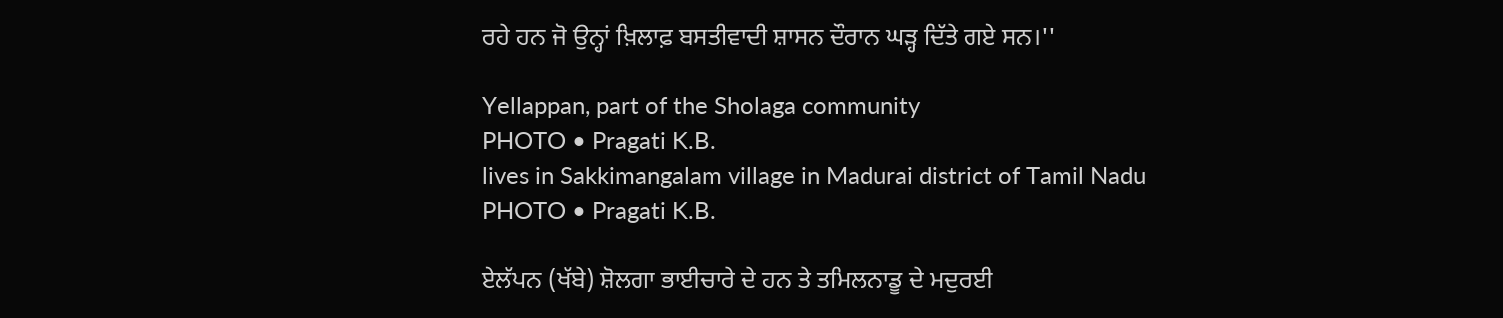ਰਹੇ ਹਨ ਜੋ ਉਨ੍ਹਾਂ ਖ਼ਿਲਾਫ਼ ਬਸਤੀਵਾਦੀ ਸ਼ਾਸਨ ਦੌਰਾਨ ਘੜ੍ਹ ਦਿੱਤੇ ਗਏ ਸਨ।''

Yellappan, part of the Sholaga community
PHOTO • Pragati K.B.
lives in Sakkimangalam village in Madurai district of Tamil Nadu
PHOTO • Pragati K.B.

ਏਲੱਪਨ (ਖੱਬੇ) ਸ਼ੋਲਗਾ ਭਾਈਚਾਰੇ ਦੇ ਹਨ ਤੇ ਤਮਿਲਨਾਡੂ ਦੇ ਮਦੁਰਈ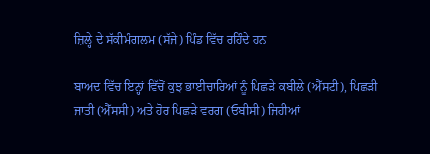ਜ਼ਿਲ੍ਹੇ ਦੇ ਸੱਕੀਮੰਗਲਮ (ਸੱਜੇ) ਪਿੰਡ ਵਿੱਚ ਰਹਿੰਦੇ ਹਨ

ਬਾਅਦ ਵਿੱਚ ਇਨ੍ਹਾਂ ਵਿੱਚੋਂ ਕੁਝ ਭਾਈਚਾਰਿਆਂ ਨੂੰ ਪਿਛੜੇ ਕਬੀਲੇ (ਐੱਸਟੀ), ਪਿਛੜੀ ਜਾਤੀ (ਐੱਸਸੀ) ਅਤੇ ਹੋਰ ਪਿਛੜੇ ਵਰਗ (ਓਬੀਸੀ) ਜਿਹੀਆਂ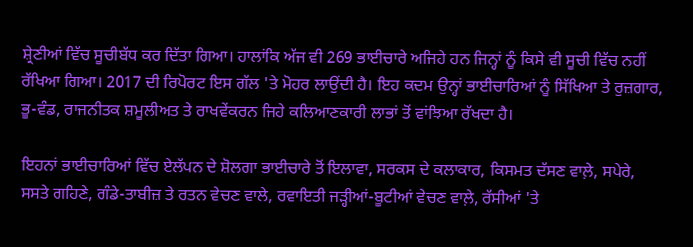ਸ਼੍ਰੇਣੀਆਂ ਵਿੱਚ ਸੂਚੀਬੱਧ ਕਰ ਦਿੱਤਾ ਗਿਆ। ਹਾਲਾਂਕਿ ਅੱਜ ਵੀ 269 ਭਾਈਚਾਰੇ ਅਜਿਹੇ ਹਨ ਜਿਨ੍ਹਾਂ ਨੂੰ ਕਿਸੇ ਵੀ ਸੂਚੀ ਵਿੱਚ ਨਹੀਂ ਰੱਖਿਆ ਗਿਆ। 2017 ਦੀ ਰਿਪੋਰਟ ਇਸ ਗੱਲ 'ਤੇ ਮੋਹਰ ਲਾਉਂਦੀ ਹੈ। ਇਹ ਕਦਮ ਉਨ੍ਹਾਂ ਭਾਈਚਾਰਿਆਂ ਨੂੰ ਸਿੱਖਿਆ ਤੇ ਰੁਜ਼ਗਾਰ, ਭੂ-ਵੰਡ, ਰਾਜਨੀਤਕ ਸ਼ਮੂਲੀਅਤ ਤੇ ਰਾਖਵੇਂਕਰਨ ਜਿਹੇ ਕਲਿਆਣਕਾਰੀ ਲਾਭਾਂ ਤੋਂ ਵਾਂਝਿਆ ਰੱਖਦਾ ਹੈ।

ਇਹਨਾਂ ਭਾਈਚਾਰਿਆਂ ਵਿੱਚ ਏਲੱਪਨ ਦੇ ਸ਼ੋਲਗਾ ਭਾਈਚਾਰੇ ਤੋਂ ਇਲਾਵਾ, ਸਰਕਸ ਦੇ ਕਲਾਕਾਰ, ਕਿਸਮਤ ਦੱਸਣ ਵਾਲ਼ੇ, ਸਪੇਰੇ, ਸਸਤੇ ਗਹਿਣੇ, ਗੰਡੇ-ਤਾਬੀਜ਼ ਤੇ ਰਤਨ ਵੇਚਣ ਵਾਲੇ, ਰਵਾਇਤੀ ਜੜ੍ਹੀਆਂ-ਬੂਟੀਆਂ ਵੇਚਣ ਵਾਲ਼ੇ, ਰੱਸੀਆਂ 'ਤੇ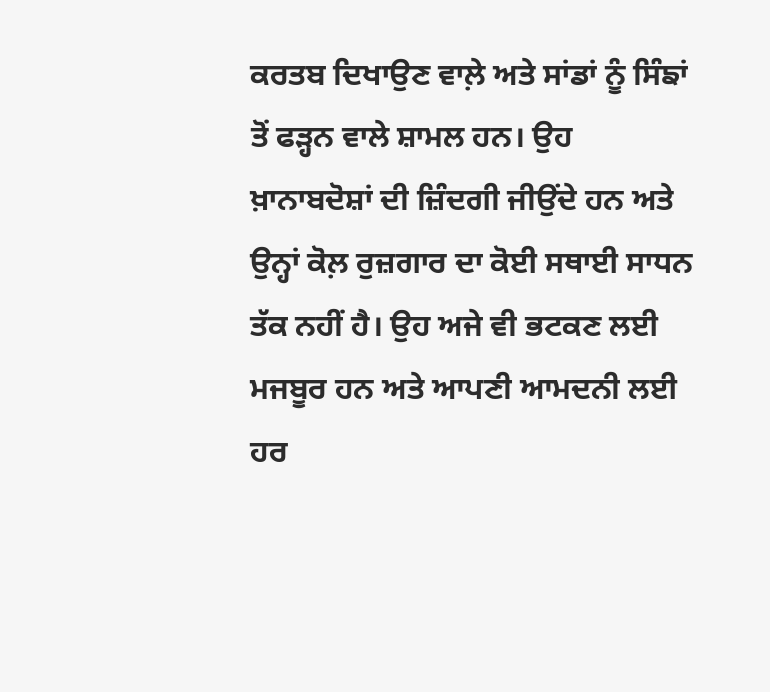ਕਰਤਬ ਦਿਖਾਉਣ ਵਾਲ਼ੇ ਅਤੇ ਸਾਂਡਾਂ ਨੂੰ ਸਿੰਙਾਂ ਤੋਂ ਫੜ੍ਹਨ ਵਾਲੇ ਸ਼ਾਮਲ ਹਨ। ਉਹ ਖ਼ਾਨਾਬਦੋਸ਼ਾਂ ਦੀ ਜ਼ਿੰਦਗੀ ਜੀਉਂਦੇ ਹਨ ਅਤੇ ਉਨ੍ਹਾਂ ਕੋਲ਼ ਰੁਜ਼ਗਾਰ ਦਾ ਕੋਈ ਸਥਾਈ ਸਾਧਨ ਤੱਕ ਨਹੀਂ ਹੈ। ਉਹ ਅਜੇ ਵੀ ਭਟਕਣ ਲਈ ਮਜਬੂਰ ਹਨ ਅਤੇ ਆਪਣੀ ਆਮਦਨੀ ਲਈ ਹਰ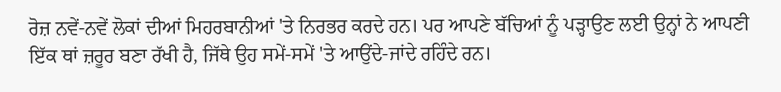ਰੋਜ਼ ਨਵੇਂ-ਨਵੇਂ ਲੋਕਾਂ ਦੀਆਂ ਮਿਹਰਬਾਨੀਆਂ 'ਤੇ ਨਿਰਭਰ ਕਰਦੇ ਹਨ। ਪਰ ਆਪਣੇ ਬੱਚਿਆਂ ਨੂੰ ਪੜ੍ਹਾਉਣ ਲਈ ਉਨ੍ਹਾਂ ਨੇ ਆਪਣੀ ਇੱਕ ਥਾਂ ਜ਼ਰੂਰ ਬਣਾ ਰੱਖੀ ਹੈ, ਜਿੱਥੇ ਉਹ ਸਮੇਂ-ਸਮੇਂ 'ਤੇ ਆਉਂਦੇ-ਜਾਂਦੇ ਰਹਿੰਦੇ ਰਨ।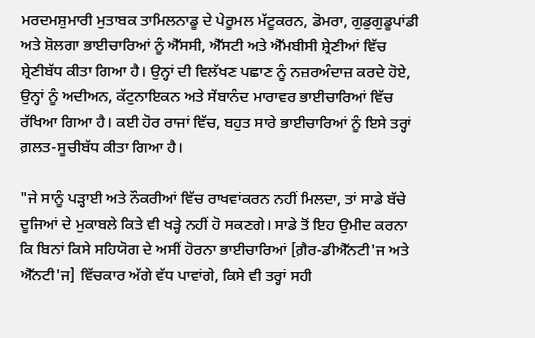ਮਰਦਮਸ਼ੁਮਾਰੀ ਮੁਤਾਬਕ ਤਾਮਿਲਨਾਡੂ ਦੇ ਪੇਰੂਮਲ ਮੱਟੂਕਰਨ, ਡੋਮਰਾ, ਗੁਡੁਗੁਡੂਪਾਂਡੀ ਅਤੇ ਸ਼ੋਲਗਾ ਭਾਈਚਾਰਿਆਂ ਨੂੰ ਐੱਸਸੀ, ਐੱਸਟੀ ਅਤੇ ਐੱਮਬੀਸੀ ਸ਼੍ਰੇਣੀਆਂ ਵਿੱਚ ਸ਼੍ਰੇਣੀਬੱਧ ਕੀਤਾ ਗਿਆ ਹੈ। ਉਨ੍ਹਾਂ ਦੀ ਵਿਲੱਖਣ ਪਛਾਣ ਨੂੰ ਨਜ਼ਰਅੰਦਾਜ਼ ਕਰਦੇ ਹੋਏ, ਉਨ੍ਹਾਂ ਨੂੰ ਅਦੀਅਨ, ਕੱਟੁਨਾਇਕਨ ਅਤੇ ਸੇਂਬਾਨੰਦ ਮਾਰਾਵਰ ਭਾਈਚਾਰਿਆਂ ਵਿੱਚ ਰੱਖਿਆ ਗਿਆ ਹੈ। ਕਈ ਹੋਰ ਰਾਜਾਂ ਵਿੱਚ, ਬਹੁਤ ਸਾਰੇ ਭਾਈਚਾਰਿਆਂ ਨੂੰ ਇਸੇ ਤਰ੍ਹਾਂ ਗ਼ਲਤ-ਸੂਚੀਬੱਧ ਕੀਤਾ ਗਿਆ ਹੈ।

"ਜੇ ਸਾਨੂੰ ਪੜ੍ਹਾਈ ਅਤੇ ਨੌਕਰੀਆਂ ਵਿੱਚ ਰਾਖਵਾਂਕਰਨ ਨਹੀਂ ਮਿਲਦਾ, ਤਾਂ ਸਾਡੇ ਬੱਚੇ ਦੂਜਿਆਂ ਦੇ ਮੁਕਾਬਲੇ ਕਿਤੇ ਵੀ ਖੜ੍ਹੇ ਨਹੀਂ ਹੋ ਸਕਣਗੇ। ਸਾਡੇ ਤੋਂ ਇਹ ਉਮੀਦ ਕਰਨਾ ਕਿ ਬਿਨਾਂ ਕਿਸੇ ਸਹਿਯੋਗ ਦੇ ਅਸੀਂ ਹੋਰਨਾ ਭਾਈਚਾਰਿਆਂ [ਗ਼ੈਰ-ਡੀਐੱਨਟੀ'ਜ ਅਤੇ ਐੱਨਟੀ'ਜ] ਵਿੱਚਕਾਰ ਅੱਗੇ ਵੱਧ ਪਾਵਾਂਗੇ, ਕਿਸੇ ਵੀ ਤਰ੍ਹਾਂ ਸਹੀ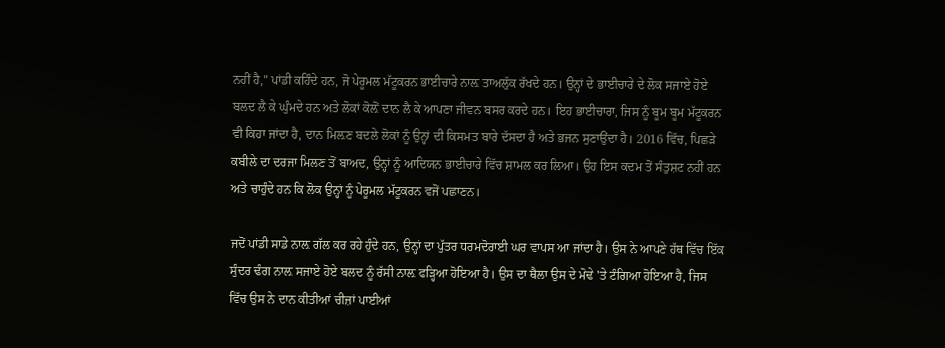ਨਹੀਂ ਹੈ," ਪਾਂਡੀ ਕਹਿੰਦੇ ਹਨ, ਜੋ ਪੇਰੂਮਲ ਮੱਟੂਕਰਨ ਭਾਈਚਾਰੇ ਨਾਲ਼ ਤਾਅਲੁੱਕ ਰੱਖਦੇ ਹਨ। ਉਨ੍ਹਾਂ ਦੇ ਭਾਈਚਾਰੇ ਦੇ ਲੋਕ ਸਜਾਏ ਹੋਏ ਬਲਦ ਲੈ ਕੇ ਘੁੰਮਦੇ ਹਨ ਅਤੇ ਲੋਕਾਂ ਕੋਲ਼ੋਂ ਦਾਨ ਲੈ ਕੇ ਆਪਣਾ ਜੀਵਨ ਬਸਰ ਕਰਦੇ ਹਨ। ਇਹ ਭਾਈਚਾਰਾ, ਜਿਸ ਨੂੰ ਬੂਮ ਬੂਮ ਮੱਟੂਕਰਨ ਵੀ ਕਿਹਾ ਜਾਂਦਾ ਹੈ, ਦਾਨ ਮਿਲ਼ਣ ਬਦਲੇ ਲੋਕਾਂ ਨੂੰ ਉਨ੍ਹਾਂ ਦੀ ਕਿਸਮਤ ਬਾਰੇ ਦੱਸਦਾ ਹੈ ਅਤੇ ਭਜਨ ਸੁਣਾਉਂਦਾ ਹੈ। 2016 ਵਿੱਚ, ਪਿਛੜੇ ਕਬੀਲੇ ਦਾ ਦਰਜਾ ਮਿਲਣ ਤੋਂ ਬਾਅਦ, ਉਨ੍ਹਾਂ ਨੂੰ ਆਦਿਯਨ ਭਾਈਚਾਰੇ ਵਿੱਚ ਸ਼ਾਮਲ ਕਰ ਲਿਆ। ਉਹ ਇਸ ਕਦਮ ਤੋਂ ਸੰਤੁਸ਼ਟ ਨਹੀਂ ਹਨ ਅਤੇ ਚਾਹੁੰਦੇ ਹਨ ਕਿ ਲੋਕ ਉਨ੍ਹਾਂ ਨੂੰ ਪੇਰੂਮਲ ਮੱਟੂਕਰਨ ਵਜੋਂ ਪਛਾਣਨ।

ਜਦੋਂ ਪਾਂਡੀ ਸਾਡੇ ਨਾਲ਼ ਗੱਲ ਕਰ ਰਹੇ ਹੁੰਦੇ ਹਨ, ਉਨ੍ਹਾਂ ਦਾ ਪੁੱਤਰ ਧਰਮਦੋਰਾਈ ਘਰ ਵਾਪਸ ਆ ਜਾਂਦਾ ਹੈ। ਉਸ ਨੇ ਆਪਣੇ ਹੱਥ ਵਿੱਚ ਇੱਕ ਸੁੰਦਰ ਢੰਗ ਨਾਲ਼ ਸਜਾਏ ਹੋਏ ਬਲਦ ਨੂੰ ਰੱਸੀ ਨਾਲ਼ ਫੜ੍ਹਿਆ ਹੋਇਆ ਹੈ। ਉਸ ਦਾ ਥੈਲਾ ਉਸ ਦੇ ਮੋਢੇ 'ਤੇ ਟੰਗਿਆ ਹੋਇਆ ਹੈ, ਜਿਸ ਵਿੱਚ ਉਸ ਨੇ ਦਾਨ ਕੀਤੀਆਂ ਚੀਜ਼ਾਂ ਪਾਈਆਂ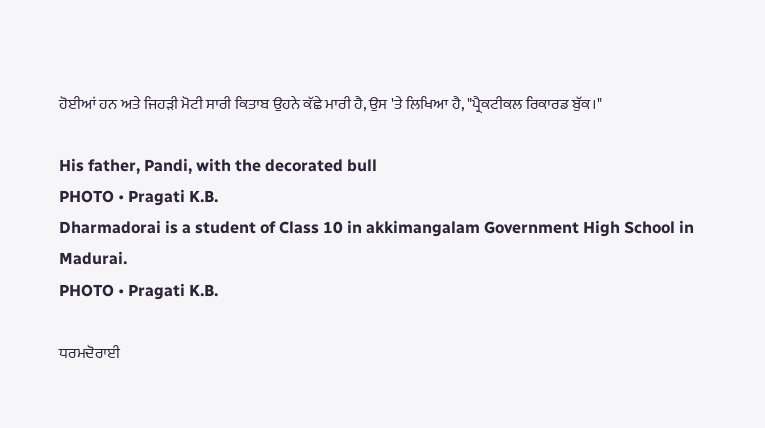ਹੋਈਆਂ ਹਨ ਅਤੇ ਜਿਹੜੀ ਮੋਟੀ ਸਾਰੀ ਕਿਤਾਬ ਉਹਨੇ ਕੱਛੇ ਮਾਰੀ ਹੈ, ਉਸ 'ਤੇ ਲਿਖਿਆ ਹੈ, "ਪ੍ਰੈਕਟੀਕਲ ਰਿਕਾਰਡ ਬੁੱਕ।"

His father, Pandi, with the decorated bull
PHOTO • Pragati K.B.
Dharmadorai is a student of Class 10 in akkimangalam Government High School in Madurai.
PHOTO • Pragati K.B.

ਧਰਮਦੋਰਾਈ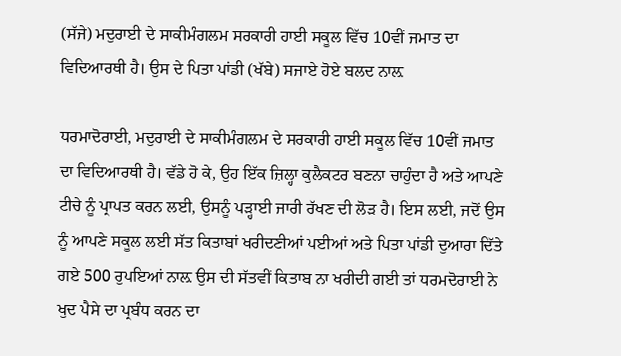(ਸੱਜੇ) ਮਦੁਰਾਈ ਦੇ ਸਾਕੀਮੰਗਲਮ ਸਰਕਾਰੀ ਹਾਈ ਸਕੂਲ ਵਿੱਚ 10ਵੀਂ ਜਮਾਤ ਦਾ ਵਿਦਿਆਰਥੀ ਹੈ। ਉਸ ਦੇ ਪਿਤਾ ਪਾਂਡੀ (ਖੱਬੇ) ਸਜਾਏ ਹੋਏ ਬਲਦ ਨਾਲ਼

ਧਰਮਾਦੋਰਾਈ, ਮਦੁਰਾਈ ਦੇ ਸਾਕੀਮੰਗਲਮ ਦੇ ਸਰਕਾਰੀ ਹਾਈ ਸਕੂਲ ਵਿੱਚ 10ਵੀਂ ਜਮਾਤ ਦਾ ਵਿਦਿਆਰਥੀ ਹੈ। ਵੱਡੇ ਹੋ ਕੇ, ਉਹ ਇੱਕ ਜ਼ਿਲ੍ਹਾ ਕੁਲੈਕਟਰ ਬਣਨਾ ਚਾਹੁੰਦਾ ਹੈ ਅਤੇ ਆਪਣੇ ਟੀਚੇ ਨੂੰ ਪ੍ਰਾਪਤ ਕਰਨ ਲਈ, ਉਸਨੂੰ ਪੜ੍ਹਾਈ ਜਾਰੀ ਰੱਖਣ ਦੀ ਲੋੜ ਹੈ। ਇਸ ਲਈ, ਜਦੋਂ ਉਸ ਨੂੰ ਆਪਣੇ ਸਕੂਲ ਲਈ ਸੱਤ ਕਿਤਾਬਾਂ ਖਰੀਦਣੀਆਂ ਪਈਆਂ ਅਤੇ ਪਿਤਾ ਪਾਂਡੀ ਦੁਆਰਾ ਦਿੱਤੇ ਗਏ 500 ਰੁਪਇਆਂ ਨਾਲ਼ ਉਸ ਦੀ ਸੱਤਵੀਂ ਕਿਤਾਬ ਨਾ ਖਰੀਦੀ ਗਈ ਤਾਂ ਧਰਮਦੋਰਾਈ ਨੇ ਖੁਦ ਪੈਸੇ ਦਾ ਪ੍ਰਬੰਧ ਕਰਨ ਦਾ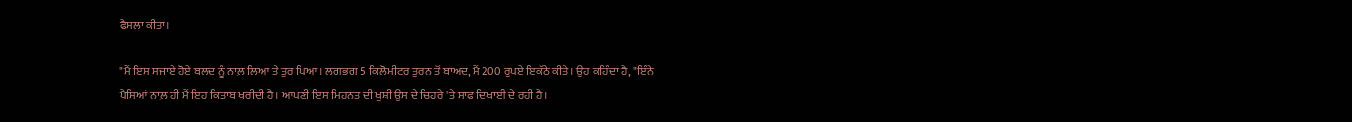ਫੈਸਲਾ ਕੀਤਾ।

"ਮੈਂ ਇਸ ਸਜਾਏ ਹੋਏ ਬਲਦ ਨੂੰ ਨਾਲ਼ ਲਿਆ ਤੇ ਤੁਰ ਪਿਆ। ਲਗਭਗ 5 ਕਿਲੋਮੀਟਰ ਤੁਰਨ ਤੋਂ ਬਾਅਦ, ਮੈਂ 200 ਰੁਪਏ ਇਕੱਠੇ ਕੀਤੇ। ਉਹ ਕਹਿੰਦਾ ਹੈ, "ਇੰਨੇ ਪੈਸਿਆਂ ਨਾਲ਼ ਹੀ ਮੈਂ ਇਹ ਕਿਤਾਬ ਖਰੀਦੀ ਹੈ। ਆਪਣੀ ਇਸ ਮਿਹਨਤ ਦੀ ਖੁਸ਼ੀ ਉਸ ਦੇ ਚਿਹਰੇ 'ਤੇ ਸਾਫ ਦਿਖਾਈ ਦੇ ਰਹੀ ਹੈ।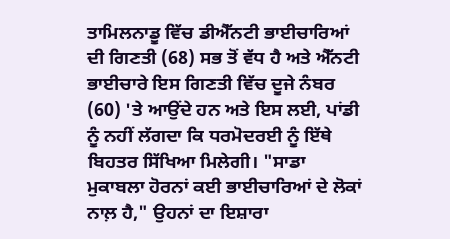ਤਾਮਿਲਨਾਡੂ ਵਿੱਚ ਡੀਐੱਨਟੀ ਭਾਈਚਾਰਿਆਂ ਦੀ ਗਿਣਤੀ (68) ਸਭ ਤੋਂ ਵੱਧ ਹੈ ਅਤੇ ਐੱਨਟੀ ਭਾਈਚਾਰੇ ਇਸ ਗਿਣਤੀ ਵਿੱਚ ਦੂਜੇ ਨੰਬਰ (60) 'ਤੇ ਆਉਂਦੇ ਹਨ ਅਤੇ ਇਸ ਲਈ, ਪਾਂਡੀ ਨੂੰ ਨਹੀਂ ਲੱਗਦਾ ਕਿ ਧਰਮੋਦਰਈ ਨੂੰ ਇੱਥੇ ਬਿਹਤਰ ਸਿੱਖਿਆ ਮਿਲੇਗੀ। "ਸਾਡਾ ਮੁਕਾਬਲਾ ਹੋਰਨਾਂ ਕਈ ਭਾਈਚਾਰਿਆਂ ਦੇ ਲੋਕਾਂ ਨਾਲ਼ ਹੈ," ਉਹਨਾਂ ਦਾ ਇਸ਼ਾਰਾ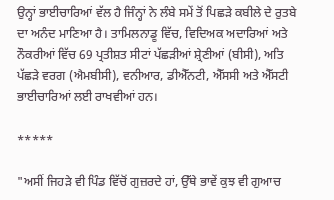ਉਨ੍ਹਾਂ ਭਾਈਚਾਰਿਆਂ ਵੱਲ ਹੈ ਜਿੰਨ੍ਹਾਂ ਨੇ ਲੰਬੇ ਸਮੇਂ ਤੋਂ ਪਿਛੜੇ ਕਬੀਲੇ ਦੇ ਰੁਤਬੇ ਦਾ ਅਨੰਦ ਮਾਣਿਆ ਹੈ। ਤਾਮਿਲਨਾਡੂ ਵਿੱਚ, ਵਿਦਿਅਕ ਅਦਾਰਿਆਂ ਅਤੇ ਨੌਕਰੀਆਂ ਵਿੱਚ 69 ਪ੍ਰਤੀਸ਼ਤ ਸੀਟਾਂ ਪੱਛੜੀਆਂ ਸ਼੍ਰੇਣੀਆਂ (ਬੀਸੀ), ਅਤਿ ਪੱਛੜੇ ਵਰਗ (ਐਮਬੀਸੀ), ਵਨੀਆਰ, ਡੀਐੱਨਟੀ, ਐੱਸਸੀ ਅਤੇ ਐੱਸਟੀ ਭਾਈਚਾਰਿਆਂ ਲਈ ਰਾਖਵੀਆਂ ਹਨ।

*****

"ਅਸੀਂ ਜਿਹੜੇ ਵੀ ਪਿੰਡ ਵਿੱਚੋਂ ਗੁਜ਼ਰਦੇ ਹਾਂ, ਉੱਥੇ ਭਾਵੇਂ ਕੁਝ ਵੀ ਗੁਆਚ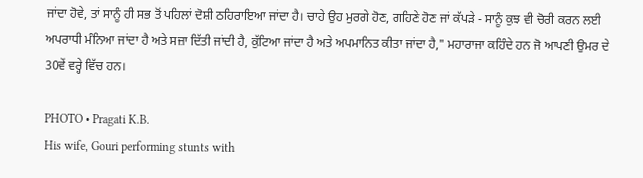ਜਾਂਦਾ ਹੋਵੇ, ਤਾਂ ਸਾਨੂੰ ਹੀ ਸਭ ਤੋਂ ਪਹਿਲਾਂ ਦੋਸ਼ੀ ਠਹਿਰਾਇਆ ਜਾਂਦਾ ਹੈ। ਚਾਹੇ ਉਹ ਮੁਰਗੇ ਹੋਣ, ਗਹਿਣੇ ਹੋਣ ਜਾਂ ਕੱਪੜੇ - ਸਾਨੂੰ ਕੁਝ ਵੀ ਚੋਰੀ ਕਰਨ ਲਈ ਅਪਰਾਧੀ ਮੰਨਿਆ ਜਾਂਦਾ ਹੈ ਅਤੇ ਸਜ਼ਾ ਦਿੱਤੀ ਜਾਂਦੀ ਹੈ, ਕੁੱਟਿਆ ਜਾਂਦਾ ਹੈ ਅਤੇ ਅਪਮਾਨਿਤ ਕੀਤਾ ਜਾਂਦਾ ਹੈ," ਮਹਾਰਾਜਾ ਕਹਿੰਦੇ ਹਨ ਜੋ ਆਪਣੀ ਉਮਰ ਦੇ 30ਵੇਂ ਵਰ੍ਹੇ ਵਿੱਚ ਹਨ।

PHOTO • Pragati K.B.
His wife, Gouri performing stunts with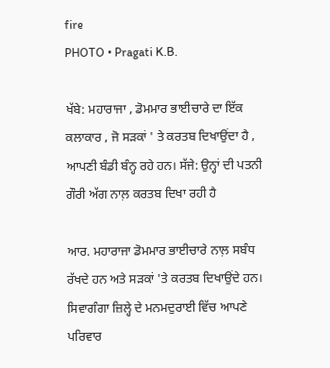fire
PHOTO • Pragati K.B.

ਖੱਬੇ: ਮਹਾਰਾਜਾ , ਡੋਮਮਾਰ ਭਾਈਚਾਰੇ ਦਾ ਇੱਕ ਕਲਾਕਾਰ , ਜੋ ਸੜਕਾਂ ' ਤੇ ਕਰਤਬ ਦਿਖਾਉਂਦਾ ਹੈ , ਆਪਣੀ ਬੰਡੀ ਬੰਨ੍ਹ ਰਹੇ ਹਨ। ਸੱਜੇ: ਉਨ੍ਹਾਂ ਦੀ ਪਤਨੀ ਗੌਰੀ ਅੱਗ ਨਾਲ਼ ਕਰਤਬ ਦਿਖਾ ਰਹੀ ਹੈ

ਆਰ. ਮਹਾਰਾਜਾ ਡੋਮਮਾਰ ਭਾਈਚਾਰੇ ਨਾਲ਼ ਸਬੰਧ ਰੱਖਦੇ ਹਨ ਅਤੇ ਸੜਕਾਂ 'ਤੇ ਕਰਤਬ ਦਿਖਾਉਂਦੇ ਹਨ। ਸਿਵਾਗੰਗਾ ਜ਼ਿਲ੍ਹੇ ਦੇ ਮਨਮਦੁਰਾਈ ਵਿੱਚ ਆਪਣੇ ਪਰਿਵਾਰ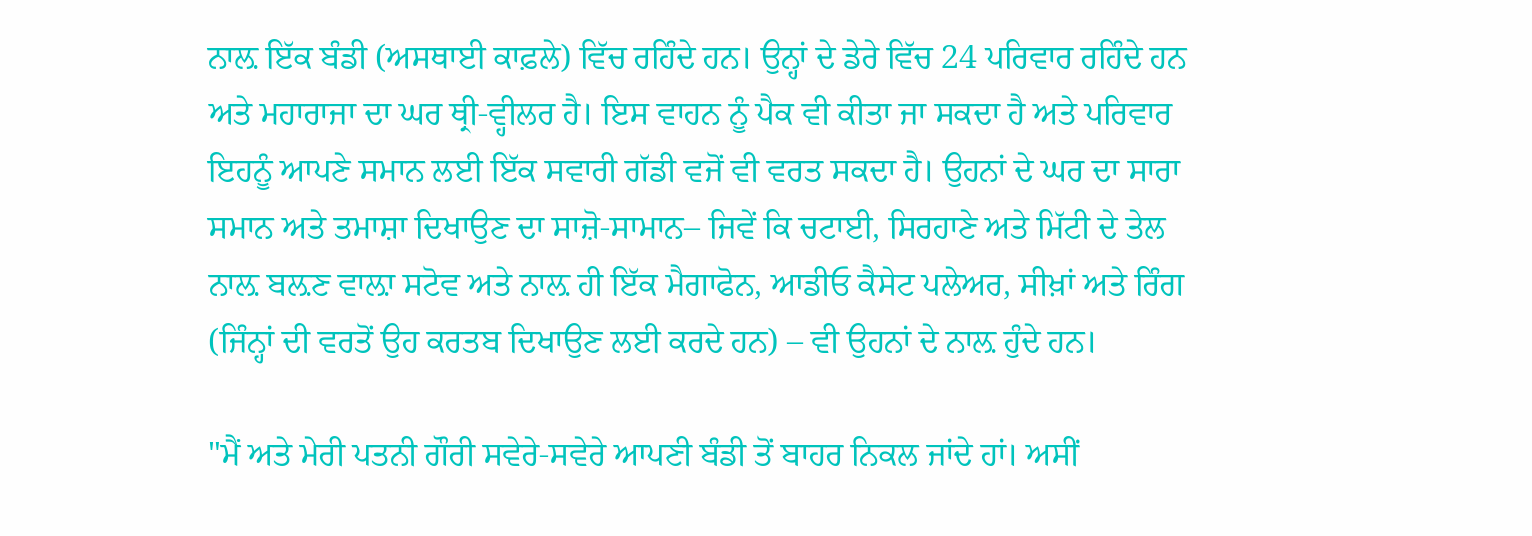ਨਾਲ਼ ਇੱਕ ਬੰਡੀ (ਅਸਥਾਈ ਕਾਫ਼ਲੇ) ਵਿੱਚ ਰਹਿੰਦੇ ਹਨ। ਉਨ੍ਹਾਂ ਦੇ ਡੇਰੇ ਵਿੱਚ 24 ਪਰਿਵਾਰ ਰਹਿੰਦੇ ਹਨ ਅਤੇ ਮਹਾਰਾਜਾ ਦਾ ਘਰ ਥ੍ਰੀ-ਵ੍ਹੀਲਰ ਹੈ। ਇਸ ਵਾਹਨ ਨੂੰ ਪੈਕ ਵੀ ਕੀਤਾ ਜਾ ਸਕਦਾ ਹੈ ਅਤੇ ਪਰਿਵਾਰ ਇਹਨੂੰ ਆਪਣੇ ਸਮਾਨ ਲਈ ਇੱਕ ਸਵਾਰੀ ਗੱਡੀ ਵਜੋਂ ਵੀ ਵਰਤ ਸਕਦਾ ਹੈ। ਉਹਨਾਂ ਦੇ ਘਰ ਦਾ ਸਾਰਾ ਸਮਾਨ ਅਤੇ ਤਮਾਸ਼ਾ ਦਿਖਾਉਣ ਦਾ ਸਾਜ਼ੋ-ਸਾਮਾਨ– ਜਿਵੇਂ ਕਿ ਚਟਾਈ, ਸਿਰਹਾਣੇ ਅਤੇ ਮਿੱਟੀ ਦੇ ਤੇਲ ਨਾਲ਼ ਬਲ਼ਣ ਵਾਲ਼ਾ ਸਟੋਵ ਅਤੇ ਨਾਲ਼ ਹੀ ਇੱਕ ਮੈਗਾਫੋਨ, ਆਡੀਓ ਕੈਸੇਟ ਪਲੇਅਰ, ਸੀਖ਼ਾਂ ਅਤੇ ਰਿੰਗ (ਜਿੰਨ੍ਹਾਂ ਦੀ ਵਰਤੋਂ ਉਹ ਕਰਤਬ ਦਿਖਾਉਣ ਲਈ ਕਰਦੇ ਹਨ) – ਵੀ ਉਹਨਾਂ ਦੇ ਨਾਲ਼ ਹੁੰਦੇ ਹਨ।

"ਮੈਂ ਅਤੇ ਮੇਰੀ ਪਤਨੀ ਗੌਰੀ ਸਵੇਰੇ-ਸਵੇਰੇ ਆਪਣੀ ਬੰਡੀ ਤੋਂ ਬਾਹਰ ਨਿਕਲ ਜਾਂਦੇ ਹਾਂ। ਅਸੀਂ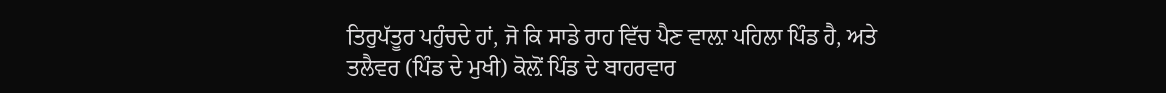ਤਿਰੁਪੱਤੂਰ ਪਹੁੰਚਦੇ ਹਾਂ, ਜੋ ਕਿ ਸਾਡੇ ਰਾਹ ਵਿੱਚ ਪੈਣ ਵਾਲ਼ਾ ਪਹਿਲਾ ਪਿੰਡ ਹੈ, ਅਤੇ ਤਲੈਵਰ (ਪਿੰਡ ਦੇ ਮੁਖੀ) ਕੋਲ਼ੋਂ ਪਿੰਡ ਦੇ ਬਾਹਰਵਾਰ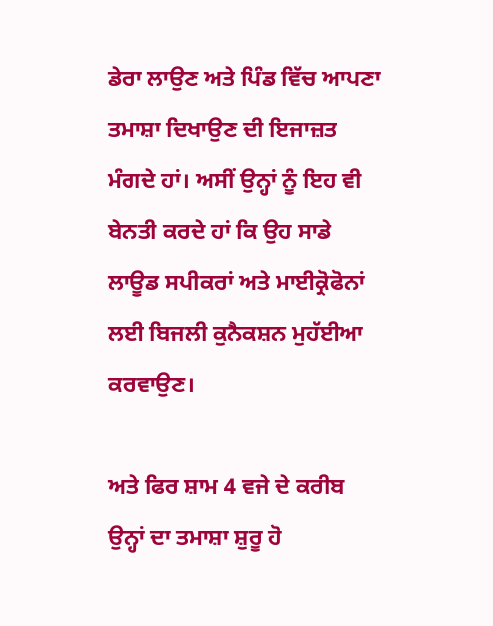ਡੇਰਾ ਲਾਉਣ ਅਤੇ ਪਿੰਡ ਵਿੱਚ ਆਪਣਾ ਤਮਾਸ਼ਾ ਦਿਖਾਉਣ ਦੀ ਇਜਾਜ਼ਤ ਮੰਗਦੇ ਹਾਂ। ਅਸੀਂ ਉਨ੍ਹਾਂ ਨੂੰ ਇਹ ਵੀ ਬੇਨਤੀ ਕਰਦੇ ਹਾਂ ਕਿ ਉਹ ਸਾਡੇ ਲਾਊਡ ਸਪੀਕਰਾਂ ਅਤੇ ਮਾਈਕ੍ਰੋਫੋਨਾਂ ਲਈ ਬਿਜਲੀ ਕੁਨੈਕਸ਼ਨ ਮੁਹੱਈਆ ਕਰਵਾਉਣ।

ਅਤੇ ਫਿਰ ਸ਼ਾਮ 4 ਵਜੇ ਦੇ ਕਰੀਬ ਉਨ੍ਹਾਂ ਦਾ ਤਮਾਸ਼ਾ ਸ਼ੁਰੂ ਹੋ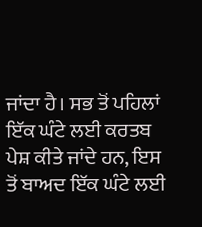ਜਾਂਦਾ ਹੈ। ਸਭ ਤੋਂ ਪਹਿਲਾਂ ਇੱਕ ਘੰਟੇ ਲਈ ਕਰਤਬ ਪੇਸ਼ ਕੀਤੇ ਜਾਂਦੇ ਹਨ, ਇਸ ਤੋਂ ਬਾਅਦ ਇੱਕ ਘੰਟੇ ਲਈ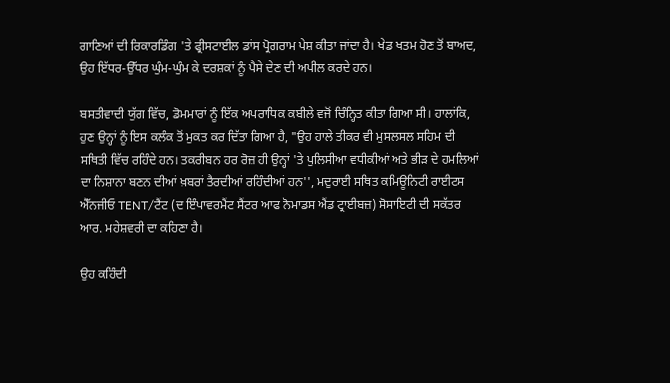ਗਾਣਿਆਂ ਦੀ ਰਿਕਾਰਡਿੰਗ 'ਤੇ ਫ੍ਰੀਸਟਾਈਲ ਡਾਂਸ ਪ੍ਰੋਗਰਾਮ ਪੇਸ਼ ਕੀਤਾ ਜਾਂਦਾ ਹੈ। ਖੇਡ ਖਤਮ ਹੋਣ ਤੋਂ ਬਾਅਦ, ਉਹ ਇੱਧਰ-ਉੱਧਰ ਘੁੰਮ-ਘੁੰਮ ਕੇ ਦਰਸ਼ਕਾਂ ਨੂੰ ਪੈਸੇ ਦੇਣ ਦੀ ਅਪੀਲ ਕਰਦੇ ਹਨ।

ਬਸਤੀਵਾਦੀ ਯੁੱਗ ਵਿੱਚ, ਡੋਮਮਾਰਾਂ ਨੂੰ ਇੱਕ ਅਪਰਾਧਿਕ ਕਬੀਲੇ ਵਜੋਂ ਚਿੰਨ੍ਹਿਤ ਕੀਤਾ ਗਿਆ ਸੀ। ਹਾਲਾਂਕਿ, ਹੁਣ ਉਨ੍ਹਾਂ ਨੂੰ ਇਸ ਕਲੰਕ ਤੋਂ ਮੁਕਤ ਕਰ ਦਿੱਤਾ ਗਿਆ ਹੈ, "ਉਹ ਹਾਲੇ ਤੀਕਰ ਵੀ ਮੁਸਲਸਲ ਸਹਿਮ ਦੀ ਸਥਿਤੀ ਵਿੱਚ ਰਹਿੰਦੇ ਹਨ। ਤਕਰੀਬਨ ਹਰ ਰੋਜ਼ ਹੀ ਉਨ੍ਹਾਂ 'ਤੇ ਪੁਲਿਸੀਆ ਵਧੀਕੀਆਂ ਅਤੇ ਭੀੜ ਦੇ ਹਮਲਿਆਂ ਦਾ ਨਿਸ਼ਾਨਾ ਬਣਨ ਦੀਆਂ ਖ਼ਬਰਾਂ ਤੈਰਦੀਆਂ ਰਹਿੰਦੀਆਂ ਹਨ'', ਮਦੁਰਾਈ ਸਥਿਤ ਕਮਿਊਨਿਟੀ ਰਾਈਟਸ ਐੱਨਜੀਓ TENT/ਟੈਂਟ (ਦ ਇੰਪਾਵਰਮੈਂਟ ਸੈਂਟਰ ਆਫ ਨੋਮਾਡਸ ਐਂਡ ਟ੍ਰਾਈਬਜ਼) ਸੋਸਾਇਟੀ ਦੀ ਸਕੱਤਰ ਆਰ. ਮਹੇਸ਼ਵਰੀ ਦਾ ਕਹਿਣਾ ਹੈ।

ਉਹ ਕਹਿੰਦੀ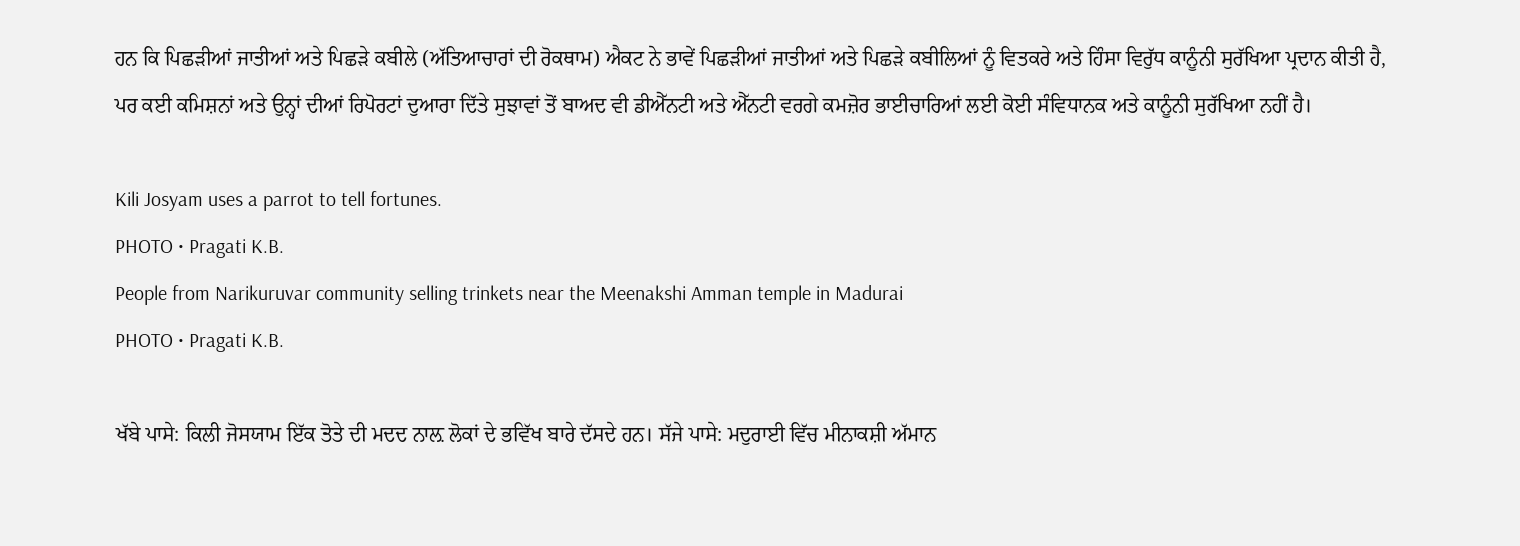ਹਨ ਕਿ ਪਿਛੜੀਆਂ ਜਾਤੀਆਂ ਅਤੇ ਪਿਛੜੇ ਕਬੀਲੇ (ਅੱਤਿਆਚਾਰਾਂ ਦੀ ਰੋਕਥਾਮ) ਐਕਟ ਨੇ ਭਾਵੇਂ ਪਿਛੜੀਆਂ ਜਾਤੀਆਂ ਅਤੇ ਪਿਛੜੇ ਕਬੀਲਿਆਂ ਨੂੰ ਵਿਤਕਰੇ ਅਤੇ ਹਿੰਸਾ ਵਿਰੁੱਧ ਕਾਨੂੰਨੀ ਸੁਰੱਖਿਆ ਪ੍ਰਦਾਨ ਕੀਤੀ ਹੈ, ਪਰ ਕਈ ਕਮਿਸ਼ਨਾਂ ਅਤੇ ਉਨ੍ਹਾਂ ਦੀਆਂ ਰਿਪੋਰਟਾਂ ਦੁਆਰਾ ਦਿੱਤੇ ਸੁਝਾਵਾਂ ਤੋਂ ਬਾਅਦ ਵੀ ਡੀਐੱਨਟੀ ਅਤੇ ਐੱਨਟੀ ਵਰਗੇ ਕਮਜ਼ੋਰ ਭਾਈਚਾਰਿਆਂ ਲਈ ਕੋਈ ਸੰਵਿਧਾਨਕ ਅਤੇ ਕਾਨੂੰਨੀ ਸੁਰੱਖਿਆ ਨਹੀਂ ਹੈ।

Kili Josyam uses a parrot to tell fortunes.
PHOTO • Pragati K.B.
People from Narikuruvar community selling trinkets near the Meenakshi Amman temple in Madurai
PHOTO • Pragati K.B.

ਖੱਬੇ ਪਾਸੇ: ਕਿਲੀ ਜੋਸਯਾਮ ਇੱਕ ਤੋਤੇ ਦੀ ਮਦਦ ਨਾਲ਼ ਲੋਕਾਂ ਦੇ ਭਵਿੱਖ ਬਾਰੇ ਦੱਸਦੇ ਹਨ। ਸੱਜੇ ਪਾਸੇ: ਮਦੁਰਾਈ ਵਿੱਚ ਮੀਨਾਕਸ਼ੀ ਅੱਮਾਨ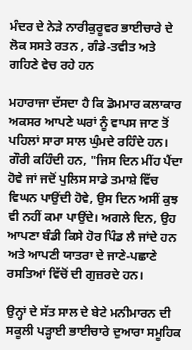ਮੰਦਰ ਦੇ ਨੇੜੇ ਨਾਰੀਕੁਰੂਵਰ ਭਾਈਚਾਰੇ ਦੇ ਲੋਕ ਸਸਤੇ ਰਤਨ , ਗੰਡੇ-ਤਵੀਤ ਅਤੇ ਗਹਿਣੇ ਵੇਚ ਰਹੇ ਹਨ

ਮਹਾਰਾਜਾ ਦੱਸਦਾ ਹੈ ਕਿ ਡੋਮਮਾਰ ਕਲਾਕਾਰ ਅਕਸਰ ਆਪਣੇ ਘਰਾਂ ਨੂੰ ਵਾਪਸ ਜਾਣ ਤੋਂ ਪਹਿਲਾਂ ਸਾਰਾ ਸਾਲ ਘੁੰਮਦੇ ਰਹਿੰਦੇ ਹਨ। ਗੌਰੀ ਕਹਿੰਦੀ ਹਨ, "ਜਿਸ ਦਿਨ ਮੀਂਹ ਪੈਂਦਾ ਹੋਵੇ ਜਾਂ ਜਦੋਂ ਪੁਲਿਸ ਸਾਡੇ ਤਮਾਸ਼ੇ ਵਿੱਚ ਵਿਘਨ ਪਾਉਂਦੀ ਹੋਵੇ, ਉਸ ਦਿਨ ਅਸੀਂ ਕੁਝ ਵੀ ਨਹੀਂ ਕਮਾ ਪਾਉਂਦੇ। ਅਗਲੇ ਦਿਨ, ਉਹ ਆਪਣਾ ਬੰਡੀ ਕਿਸੇ ਹੋਰ ਪਿੰਡ ਲੈ ਜਾਂਦੇ ਹਨ ਅਤੇ ਆਪਣੀ ਯਾਤਰਾ ਦੇ ਜਾਣੇ-ਪਛਾਣੇ ਰਸਤਿਆਂ ਵਿੱਚੋਂ ਦੀ ਗੁਜ਼ਰਦੇ ਹਨ।

ਉਨ੍ਹਾਂ ਦੇ ਸੱਤ ਸਾਲ ਦੇ ਬੇਟੇ ਮਨੀਮਾਰਨ ਦੀ ਸਕੂਲੀ ਪੜ੍ਹਾਈ ਭਾਈਚਾਰੇ ਦੁਆਰਾ ਸਮੂਹਿਕ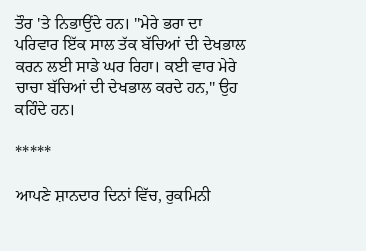ਤੌਰ 'ਤੇ ਨਿਭਾਉਂਦੇ ਹਨ। "ਮੇਰੇ ਭਰਾ ਦਾ ਪਰਿਵਾਰ ਇੱਕ ਸਾਲ ਤੱਕ ਬੱਚਿਆਂ ਦੀ ਦੇਖਭਾਲ ਕਰਨ ਲਈ ਸਾਡੇ ਘਰ ਰਿਹਾ। ਕਈ ਵਾਰ ਮੇਰੇ ਚਾਚਾ ਬੱਚਿਆਂ ਦੀ ਦੇਖਭਾਲ ਕਰਦੇ ਹਨ," ਉਹ ਕਹਿੰਦੇ ਹਨ।

*****

ਆਪਣੇ ਸ਼ਾਨਦਾਰ ਦਿਨਾਂ ਵਿੱਚ, ਰੁਕਮਿਨੀ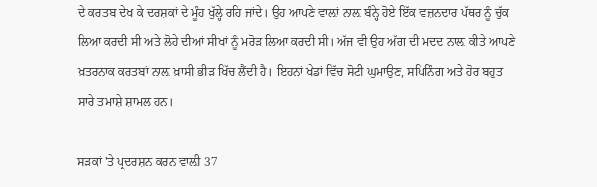ਦੇ ਕਰਤਬ ਦੇਖ ਕੇ ਦਰਸ਼ਕਾਂ ਦੇ ਮੂੰਹ ਖੁੱਲ੍ਹੇ ਰਹਿ ਜਾਂਦੇ। ਉਹ ਆਪਣੇ ਵਾਲ਼ਾਂ ਨਾਲ਼ ਬੰਨ੍ਹੇ ਹੋਏ ਇੱਕ ਵਜ਼ਨਦਾਰ ਪੱਥਰ ਨੂੰ ਚੁੱਕ ਲਿਆ ਕਰਦੀ ਸੀ ਅਤੇ ਲੋਹੇ ਦੀਆਂ ਸੀਖਾਂ ਨੂੰ ਮਰੋੜ ਲਿਆ ਕਰਦੀ ਸੀ। ਅੱਜ ਵੀ ਉਹ ਅੱਗ ਦੀ ਮਦਦ ਨਾਲ਼ ਕੀਤੇ ਆਪਣੇ ਖ਼ਤਰਨਾਕ ਕਰਤਬਾਂ ਨਾਲ਼ ਖ਼ਾਸੀ ਭੀੜ ਖਿੱਚ ਲੈਂਦੀ ਹੈ। ਇਹਨਾਂ ਖੇਡਾਂ ਵਿੱਚ ਸੋਟੀ ਘੁਮਾਉਣ, ਸਪਿਨਿੰਗ ਅਤੇ ਹੋਰ ਬਹੁਤ ਸਾਰੇ ਤਮਾਸ਼ੇ ਸ਼ਾਮਲ ਹਨ।

ਸੜਕਾਂ 'ਤੇ ਪ੍ਰਦਰਸ਼ਨ ਕਰਨ ਵਾਲ਼ੀ 37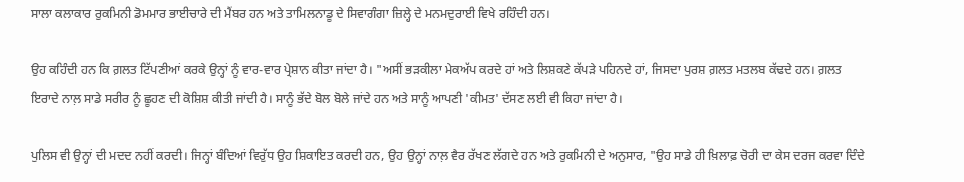ਸਾਲਾ ਕਲਾਕਾਰ ਰੁਕਮਿਨੀ ਡੋਮਮਾਰ ਭਾਈਚਾਰੇ ਦੀ ਮੈਂਬਰ ਹਨ ਅਤੇ ਤਾਮਿਲਨਾਡੂ ਦੇ ਸਿਵਾਗੰਗਾ ਜ਼ਿਲ੍ਹੇ ਦੇ ਮਨਮਦੁਰਾਈ ਵਿਖੇ ਰਹਿੰਦੀ ਹਨ।

ਉਹ ਕਹਿੰਦੀ ਹਨ ਕਿ ਗ਼ਲਤ ਟਿੱਪਣੀਆਂ ਕਰਕੇ ਉਨ੍ਹਾਂ ਨੂੰ ਵਾਰ-ਵਾਰ ਪ੍ਰੇਸ਼ਾਨ ਕੀਤਾ ਜਾਂਦਾ ਹੈ। "ਅਸੀਂ ਭੜਕੀਲਾ ਮੇਕਅੱਪ ਕਰਦੇ ਹਾਂ ਅਤੇ ਲਿਸ਼ਕਣੇ ਕੱਪੜੇ ਪਹਿਨਦੇ ਹਾਂ, ਜਿਸਦਾ ਪੁਰਸ਼ ਗ਼ਲਤ ਮਤਲਬ ਕੱਢਦੇ ਹਨ। ਗ਼ਲਤ ਇਰਾਦੇ ਨਾਲ਼ ਸਾਡੇ ਸਰੀਰ ਨੂੰ ਛੂਹਣ ਦੀ ਕੋਸ਼ਿਸ਼ ਕੀਤੀ ਜਾਂਦੀ ਹੈ। ਸਾਨੂੰ ਭੱਦੇ ਬੋਲ ਬੋਲੇ ਜਾਂਦੇ ਹਨ ਅਤੇ ਸਾਨੂੰ ਆਪਣੀ 'ਕੀਮਤ' ਦੱਸਣ ਲਈ ਵੀ ਕਿਹਾ ਜਾਂਦਾ ਹੈ।

ਪੁਲਿਸ ਵੀ ਉਨ੍ਹਾਂ ਦੀ ਮਦਦ ਨਹੀਂ ਕਰਦੀ। ਜਿਨ੍ਹਾਂ ਬੰਦਿਆਂ ਵਿਰੁੱਧ ਉਹ ਸ਼ਿਕਾਇਤ ਕਰਦੀ ਹਨ, ਉਹ ਉਨ੍ਹਾਂ ਨਾਲ਼ ਵੈਰ ਰੱਖਣ ਲੱਗਦੇ ਹਨ ਅਤੇ ਰੁਕਮਿਨੀ ਦੇ ਅਨੁਸਾਰ, "ਉਹ ਸਾਡੇ ਹੀ ਖ਼ਿਲਾਫ਼ ਚੋਰੀ ਦਾ ਕੇਸ ਦਰਜ ਕਰਵਾ ਦਿੰਦੇ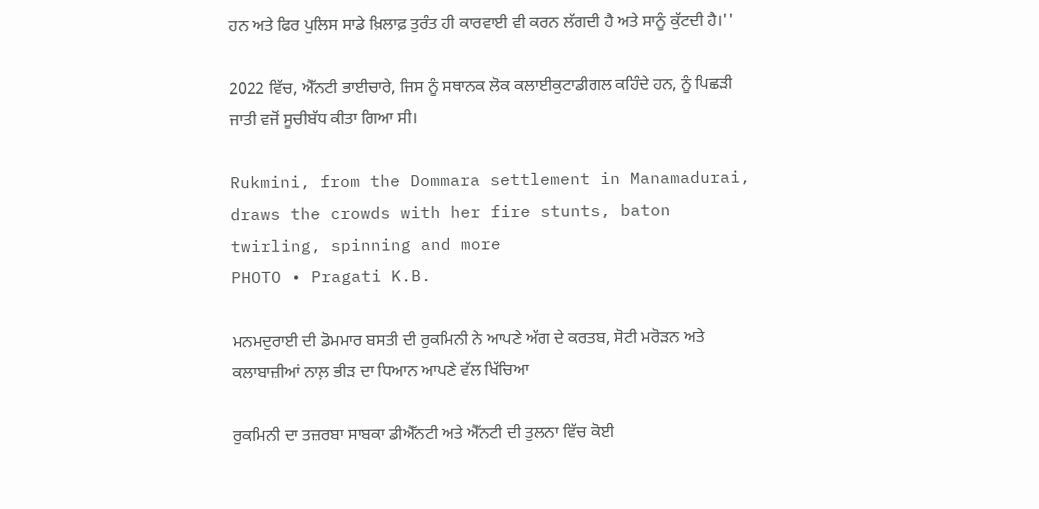ਹਨ ਅਤੇ ਫਿਰ ਪੁਲਿਸ ਸਾਡੇ ਖ਼ਿਲਾਫ਼ ਤੁਰੰਤ ਹੀ ਕਾਰਵਾਈ ਵੀ ਕਰਨ ਲੱਗਦੀ ਹੈ ਅਤੇ ਸਾਨੂੰ ਕੁੱਟਦੀ ਹੈ।''

2022 ਵਿੱਚ, ਐੱਨਟੀ ਭਾਈਚਾਰੇ, ਜਿਸ ਨੂੰ ਸਥਾਨਕ ਲੋਕ ਕਲਾਈਕੁਟਾਡੀਗਲ ਕਹਿੰਦੇ ਹਨ, ਨੂੰ ਪਿਛੜੀ ਜਾਤੀ ਵਜੋਂ ਸੂਚੀਬੱਧ ਕੀਤਾ ਗਿਆ ਸੀ।

Rukmini, from the Dommara settlement in Manamadurai, draws the crowds with her fire stunts, baton twirling, spinning and more
PHOTO • Pragati K.B.

ਮਨਮਦੁਰਾਈ ਦੀ ਡੋਮਮਾਰ ਬਸਤੀ ਦੀ ਰੁਕਮਿਨੀ ਨੇ ਆਪਣੇ ਅੱਗ ਦੇ ਕਰਤਬ, ਸੋਟੀ ਮਰੋੜਨ ਅਤੇ ਕਲਾਬਾਜ਼ੀਆਂ ਨਾਲ਼ ਭੀੜ ਦਾ ਧਿਆਨ ਆਪਣੇ ਵੱਲ ਖਿੱਚਿਆ

ਰੁਕਮਿਨੀ ਦਾ ਤਜ਼ਰਬਾ ਸਾਬਕਾ ਡੀਐੱਨਟੀ ਅਤੇ ਐੱਨਟੀ ਦੀ ਤੁਲਨਾ ਵਿੱਚ ਕੋਈ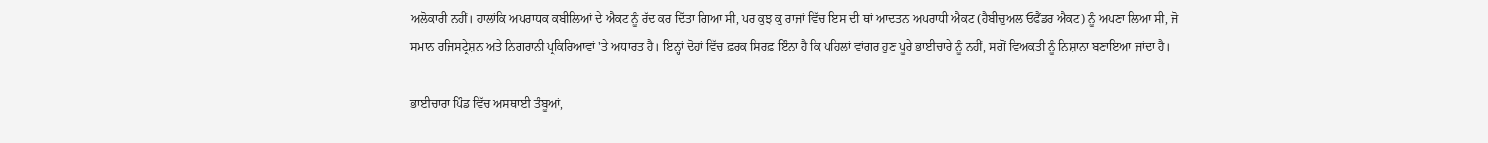ਅਲੋਕਾਰੀ ਨਹੀਂ। ਹਾਲਾਂਕਿ ਅਪਰਾਧਕ ਕਬੀਲਿਆਂ ਦੇ ਐਕਟ ਨੂੰ ਰੱਦ ਕਰ ਦਿੱਤਾ ਗਿਆ ਸੀ, ਪਰ ਕੁਝ ਕੁ ਰਾਜਾਂ ਵਿੱਚ ਇਸ ਦੀ ਥਾਂ ਆਦਤਨ ਅਪਰਾਧੀ ਐਕਟ (ਹੈਬੀਚੁਅਲ ਓਫੈਂਡਰ ਐਕਟ) ਨੂੰ ਅਪਣਾ ਲਿਆ ਸੀ, ਜੋ ਸਮਾਨ ਰਜਿਸਟ੍ਰੇਸ਼ਨ ਅਤੇ ਨਿਗਰਾਨੀ ਪ੍ਰਕਿਰਿਆਵਾਂ 'ਤੇ ਅਧਾਰਤ ਹੈ। ਇਨ੍ਹਾਂ ਦੋਹਾਂ ਵਿੱਚ ਫ਼ਰਕ ਸਿਰਫ਼ ਇੰਨਾ ਹੈ ਕਿ ਪਹਿਲਾਂ ਵਾਂਗਰ ਹੁਣ ਪੂਰੇ ਭਾਈਚਾਰੇ ਨੂੰ ਨਹੀਂ, ਸਗੋਂ ਵਿਅਕਤੀ ਨੂੰ ਨਿਸ਼ਾਨਾ ਬਣਾਇਆ ਜਾਂਦਾ ਹੈ।

ਭਾਈਚਾਰਾ ਪਿੰਡ ਵਿੱਚ ਅਸਥਾਈ ਤੰਬੂਆਂ,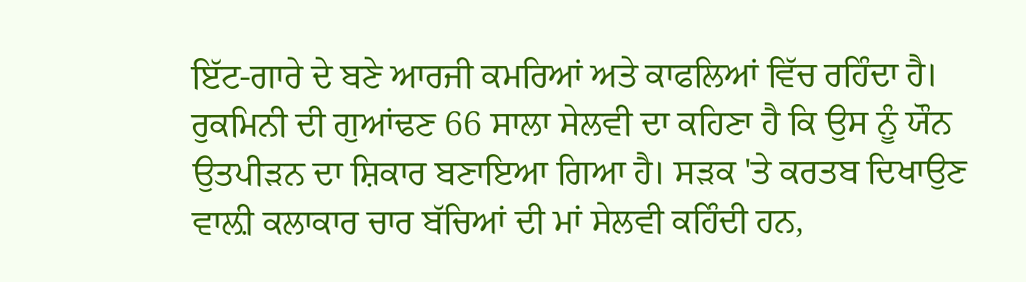ਇੱਟ-ਗਾਰੇ ਦੇ ਬਣੇ ਆਰਜੀ ਕਮਰਿਆਂ ਅਤੇ ਕਾਫਲਿਆਂ ਵਿੱਚ ਰਹਿੰਦਾ ਹੈ। ਰੁਕਮਿਨੀ ਦੀ ਗੁਆਂਢਣ 66 ਸਾਲਾ ਸੇਲਵੀ ਦਾ ਕਹਿਣਾ ਹੈ ਕਿ ਉਸ ਨੂੰ ਯੌਨ ਉਤਪੀੜਨ ਦਾ ਸ਼ਿਕਾਰ ਬਣਾਇਆ ਗਿਆ ਹੈ। ਸੜਕ 'ਤੇ ਕਰਤਬ ਦਿਖਾਉਣ ਵਾਲ਼ੀ ਕਲਾਕਾਰ ਚਾਰ ਬੱਚਿਆਂ ਦੀ ਮਾਂ ਸੇਲਵੀ ਕਹਿੰਦੀ ਹਨ,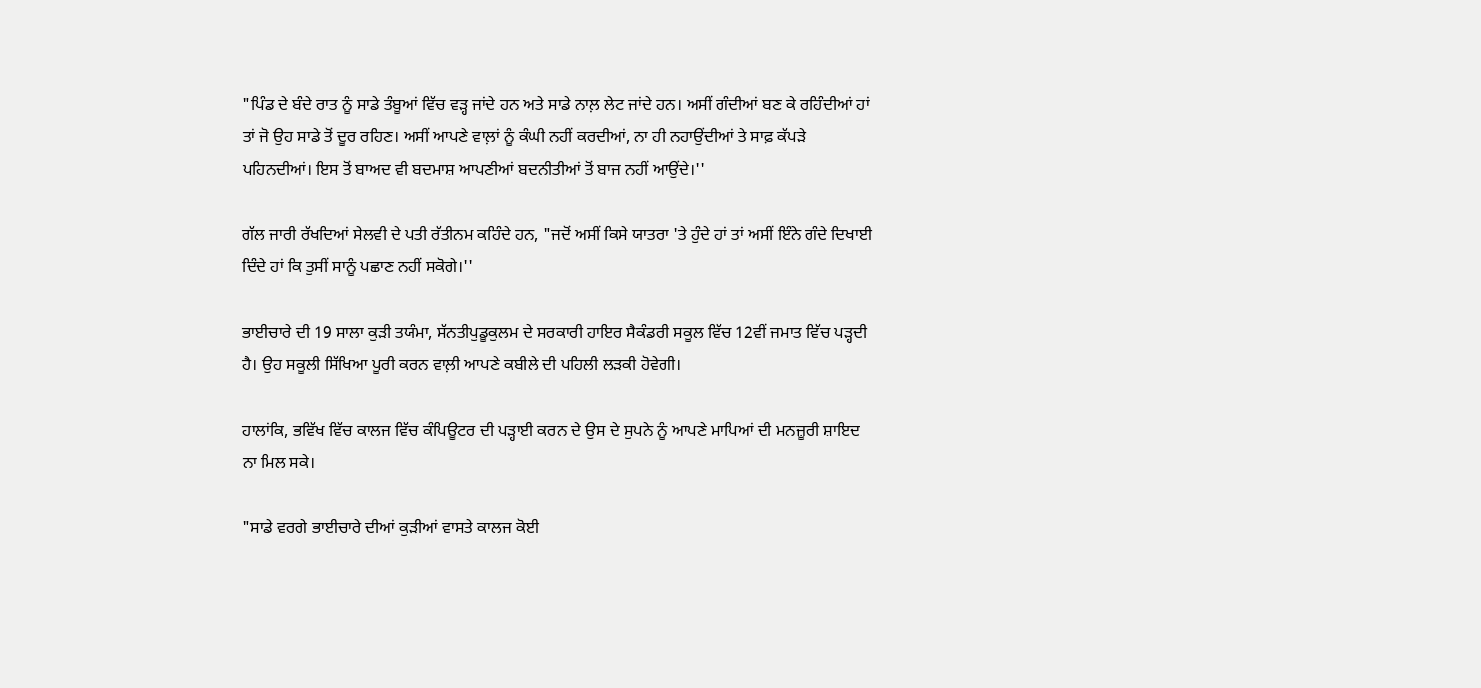"ਪਿੰਡ ਦੇ ਬੰਦੇ ਰਾਤ ਨੂੰ ਸਾਡੇ ਤੰਬੂਆਂ ਵਿੱਚ ਵੜ੍ਹ ਜਾਂਦੇ ਹਨ ਅਤੇ ਸਾਡੇ ਨਾਲ਼ ਲੇਟ ਜਾਂਦੇ ਹਨ। ਅਸੀਂ ਗੰਦੀਆਂ ਬਣ ਕੇ ਰਹਿੰਦੀਆਂ ਹਾਂ ਤਾਂ ਜੋ ਉਹ ਸਾਡੇ ਤੋਂ ਦੂਰ ਰਹਿਣ। ਅਸੀਂ ਆਪਣੇ ਵਾਲ਼ਾਂ ਨੂੰ ਕੰਘੀ ਨਹੀਂ ਕਰਦੀਆਂ, ਨਾ ਹੀ ਨਹਾਉਂਦੀਆਂ ਤੇ ਸਾਫ਼ ਕੱਪੜੇ ਪਹਿਨਦੀਆਂ। ਇਸ ਤੋਂ ਬਾਅਦ ਵੀ ਬਦਮਾਸ਼ ਆਪਣੀਆਂ ਬਦਨੀਤੀਆਂ ਤੋਂ ਬਾਜ ਨਹੀਂ ਆਉਂਦੇ।''

ਗੱਲ ਜਾਰੀ ਰੱਖਦਿਆਂ ਸੇਲਵੀ ਦੇ ਪਤੀ ਰੱਤੀਨਮ ਕਹਿੰਦੇ ਹਨ, "ਜਦੋਂ ਅਸੀਂ ਕਿਸੇ ਯਾਤਰਾ 'ਤੇ ਹੁੰਦੇ ਹਾਂ ਤਾਂ ਅਸੀਂ ਇੰਨੇ ਗੰਦੇ ਦਿਖਾਈ ਦਿੰਦੇ ਹਾਂ ਕਿ ਤੁਸੀਂ ਸਾਨੂੰ ਪਛਾਣ ਨਹੀਂ ਸਕੋਗੇ।''

ਭਾਈਚਾਰੇ ਦੀ 19 ਸਾਲਾ ਕੁੜੀ ਤਯੰਮਾ, ਸੱਨਤੀਪੁਡੂਕੁਲਮ ਦੇ ਸਰਕਾਰੀ ਹਾਇਰ ਸੈਕੰਡਰੀ ਸਕੂਲ ਵਿੱਚ 12ਵੀਂ ਜਮਾਤ ਵਿੱਚ ਪੜ੍ਹਦੀ ਹੈ। ਉਹ ਸਕੂਲੀ ਸਿੱਖਿਆ ਪੂਰੀ ਕਰਨ ਵਾਲ਼ੀ ਆਪਣੇ ਕਬੀਲੇ ਦੀ ਪਹਿਲੀ ਲੜਕੀ ਹੋਵੇਗੀ।

ਹਾਲਾਂਕਿ, ਭਵਿੱਖ ਵਿੱਚ ਕਾਲਜ ਵਿੱਚ ਕੰਪਿਊਟਰ ਦੀ ਪੜ੍ਹਾਈ ਕਰਨ ਦੇ ਉਸ ਦੇ ਸੁਪਨੇ ਨੂੰ ਆਪਣੇ ਮਾਪਿਆਂ ਦੀ ਮਨਜ਼ੂਰੀ ਸ਼ਾਇਦ ਨਾ ਮਿਲ ਸਕੇ।

"ਸਾਡੇ ਵਰਗੇ ਭਾਈਚਾਰੇ ਦੀਆਂ ਕੁੜੀਆਂ ਵਾਸਤੇ ਕਾਲਜ ਕੋਈ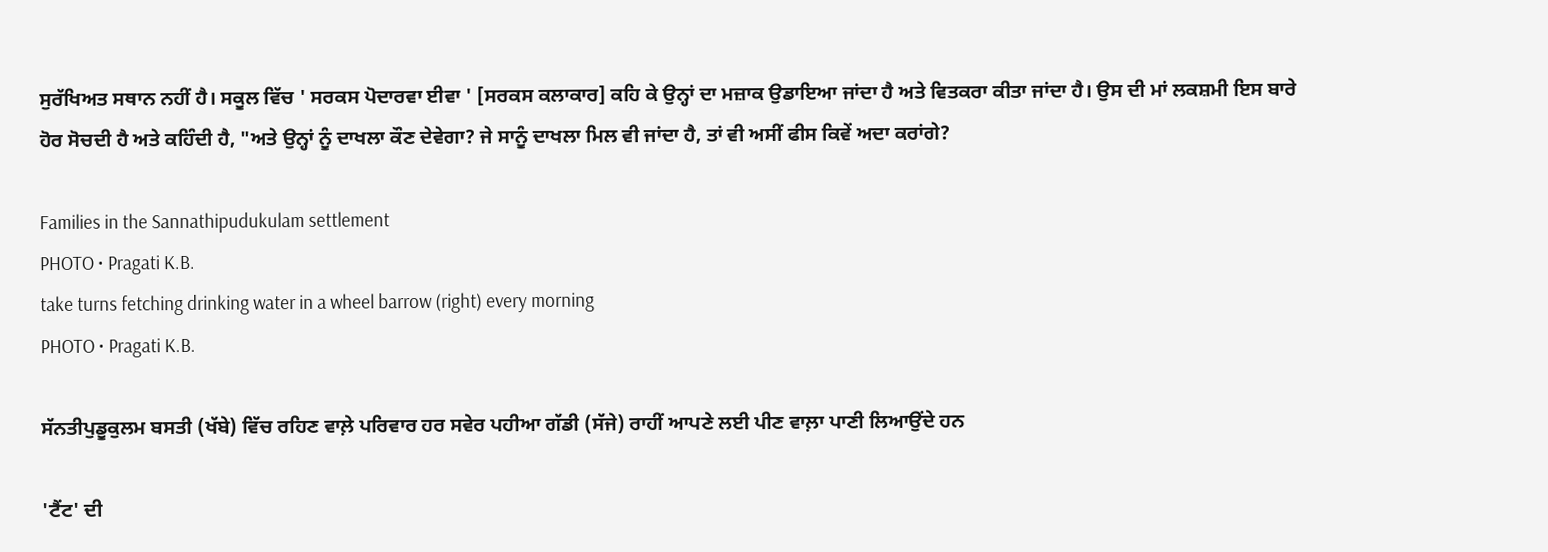ਸੁਰੱਖਿਅਤ ਸਥਾਨ ਨਹੀਂ ਹੈ। ਸਕੂਲ ਵਿੱਚ ' ਸਰਕਸ ਪੋਦਾਰਵਾ ਈਵਾ ' [ਸਰਕਸ ਕਲਾਕਾਰ] ਕਹਿ ਕੇ ਉਨ੍ਹਾਂ ਦਾ ਮਜ਼ਾਕ ਉਡਾਇਆ ਜਾਂਦਾ ਹੈ ਅਤੇ ਵਿਤਕਰਾ ਕੀਤਾ ਜਾਂਦਾ ਹੈ। ਉਸ ਦੀ ਮਾਂ ਲਕਸ਼ਮੀ ਇਸ ਬਾਰੇ ਹੋਰ ਸੋਚਦੀ ਹੈ ਅਤੇ ਕਹਿੰਦੀ ਹੈ, "ਅਤੇ ਉਨ੍ਹਾਂ ਨੂੰ ਦਾਖਲਾ ਕੌਣ ਦੇਵੇਗਾ? ਜੇ ਸਾਨੂੰ ਦਾਖਲਾ ਮਿਲ ਵੀ ਜਾਂਦਾ ਹੈ, ਤਾਂ ਵੀ ਅਸੀਂ ਫੀਸ ਕਿਵੇਂ ਅਦਾ ਕਰਾਂਗੇ?

Families in the Sannathipudukulam settlement
PHOTO • Pragati K.B.
take turns fetching drinking water in a wheel barrow (right) every morning
PHOTO • Pragati K.B.

ਸੱਨਤੀਪੁਡੂਕੁਲਮ ਬਸਤੀ (ਖੱਬੇ) ਵਿੱਚ ਰਹਿਣ ਵਾਲ਼ੇ ਪਰਿਵਾਰ ਹਰ ਸਵੇਰ ਪਹੀਆ ਗੱਡੀ (ਸੱਜੇ) ਰਾਹੀਂ ਆਪਣੇ ਲਈ ਪੀਣ ਵਾਲ਼ਾ ਪਾਣੀ ਲਿਆਉਂਦੇ ਹਨ

'ਟੈਂਟ' ਦੀ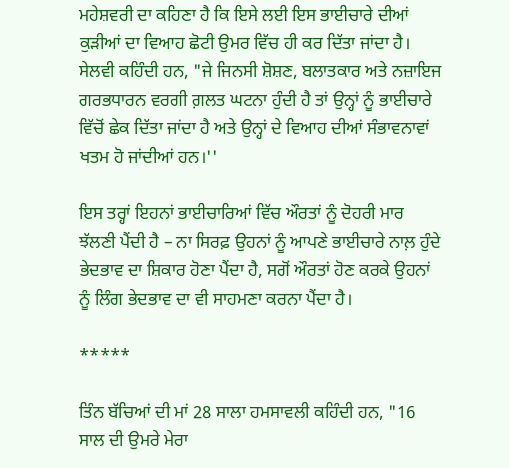ਮਹੇਸ਼ਵਰੀ ਦਾ ਕਹਿਣਾ ਹੈ ਕਿ ਇਸੇ ਲਈ ਇਸ ਭਾਈਚਾਰੇ ਦੀਆਂ ਕੁੜੀਆਂ ਦਾ ਵਿਆਹ ਛੋਟੀ ਉਮਰ ਵਿੱਚ ਹੀ ਕਰ ਦਿੱਤਾ ਜਾਂਦਾ ਹੈ। ਸੇਲਵੀ ਕਹਿੰਦੀ ਹਨ, "ਜੇ ਜਿਨਸੀ ਸ਼ੋਸ਼ਣ, ਬਲਾਤਕਾਰ ਅਤੇ ਨਜ਼ਾਇਜ ਗਰਭਧਾਰਨ ਵਰਗੀ ਗ਼ਲਤ ਘਟਨਾ ਹੁੰਦੀ ਹੈ ਤਾਂ ਉਨ੍ਹਾਂ ਨੂੰ ਭਾਈਚਾਰੇ ਵਿੱਚੋਂ ਛੇਕ ਦਿੱਤਾ ਜਾਂਦਾ ਹੈ ਅਤੇ ਉਨ੍ਹਾਂ ਦੇ ਵਿਆਹ ਦੀਆਂ ਸੰਭਾਵਨਾਵਾਂ ਖਤਮ ਹੋ ਜਾਂਦੀਆਂ ਹਨ।''

ਇਸ ਤਰ੍ਹਾਂ ਇਹਨਾਂ ਭਾਈਚਾਰਿਆਂ ਵਿੱਚ ਔਰਤਾਂ ਨੂੰ ਦੋਹਰੀ ਮਾਰ ਝੱਲਣੀ ਪੈਂਦੀ ਹੈ – ਨਾ ਸਿਰਫ਼ ਉਹਨਾਂ ਨੂੰ ਆਪਣੇ ਭਾਈਚਾਰੇ ਨਾਲ਼ ਹੁੰਦੇ ਭੇਦਭਾਵ ਦਾ ਸ਼ਿਕਾਰ ਹੋਣਾ ਪੈਂਦਾ ਹੈ, ਸਗੋਂ ਔਰਤਾਂ ਹੋਣ ਕਰਕੇ ਉਹਨਾਂ ਨੂੰ ਲਿੰਗ ਭੇਦਭਾਵ ਦਾ ਵੀ ਸਾਹਮਣਾ ਕਰਨਾ ਪੈਂਦਾ ਹੈ।

*****

ਤਿੰਨ ਬੱਚਿਆਂ ਦੀ ਮਾਂ 28 ਸਾਲਾ ਹਮਸਾਵਲੀ ਕਹਿੰਦੀ ਹਨ, "16 ਸਾਲ ਦੀ ਉਮਰੇ ਮੇਰਾ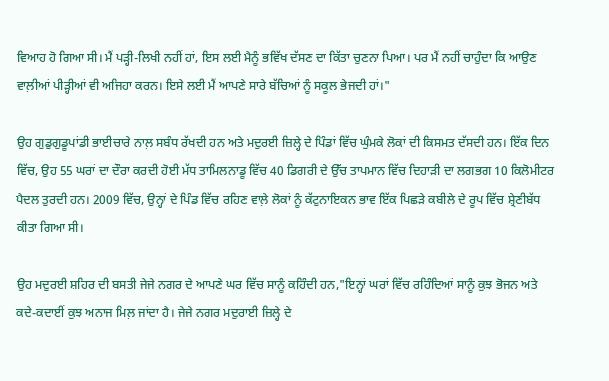ਵਿਆਹ ਹੋ ਗਿਆ ਸੀ। ਮੈਂ ਪੜ੍ਹੀ-ਲਿਖੀ ਨਹੀਂ ਹਾਂ, ਇਸ ਲਈ ਮੈਨੂੰ ਭਵਿੱਖ ਦੱਸਣ ਦਾ ਕਿੱਤਾ ਚੁਣਨਾ ਪਿਆ। ਪਰ ਮੈਂ ਨਹੀਂ ਚਾਹੁੰਦਾ ਕਿ ਆਉਣ ਵਾਲ਼ੀਆਂ ਪੀੜ੍ਹੀਆਂ ਵੀ ਅਜਿਹਾ ਕਰਨ। ਇਸੇ ਲਈ ਮੈਂ ਆਪਣੇ ਸਾਰੇ ਬੱਚਿਆਂ ਨੂੰ ਸਕੂਲ ਭੇਜਦੀ ਹਾਂ।"

ਉਹ ਗੁਡੁਗੁਡੂਪਾਂਡੀ ਭਾਈਚਾਰੇ ਨਾਲ਼ ਸਬੰਧ ਰੱਖਦੀ ਹਨ ਅਤੇ ਮਦੁਰਈ ਜ਼ਿਲ੍ਹੇ ਦੇ ਪਿੰਡਾਂ ਵਿੱਚ ਘੁੰਮਕੇ ਲੋਕਾਂ ਦੀ ਕਿਸਮਤ ਦੱਸਦੀ ਹਨ। ਇੱਕ ਦਿਨ ਵਿੱਚ, ਉਹ 55 ਘਰਾਂ ਦਾ ਦੌਰਾ ਕਰਦੀ ਹੋਈ ਮੱਧ ਤਾਮਿਲਨਾਡੂ ਵਿੱਚ 40 ਡਿਗਰੀ ਦੇ ਉੱਚ ਤਾਪਮਾਨ ਵਿੱਚ ਦਿਹਾੜੀ ਦਾ ਲਗਭਗ 10 ਕਿਲੋਮੀਟਰ ਪੈਦਲ ਤੁਰਦੀ ਹਨ। 2009 ਵਿੱਚ, ਉਨ੍ਹਾਂ ਦੇ ਪਿੰਡ ਵਿੱਚ ਰਹਿਣ ਵਾਲ਼ੇ ਲੋਕਾਂ ਨੂੰ ਕੱਟੁਨਾਇਕਨ ਭਾਵ ਇੱਕ ਪਿਛੜੇ ਕਬੀਲੇ ਦੇ ਰੂਪ ਵਿੱਚ ਸ਼੍ਰੇਣੀਬੱਧ ਕੀਤਾ ਗਿਆ ਸੀ।

ਉਹ ਮਦੁਰਈ ਸ਼ਹਿਰ ਦੀ ਬਸਤੀ ਜੇਜੇ ਨਗਰ ਦੇ ਆਪਣੇ ਘਰ ਵਿੱਚ ਸਾਨੂੰ ਕਹਿੰਦੀ ਹਨ,"ਇਨ੍ਹਾਂ ਘਰਾਂ ਵਿੱਚ ਰਹਿੰਦਿਆਂ ਸਾਨੂੰ ਕੁਝ ਭੋਜਨ ਅਤੇ ਕਦੇ-ਕਦਾਈਂ ਕੁਝ ਅਨਾਜ ਮਿਲ਼ ਜਾਂਦਾ ਹੈ। ਜੇਜੇ ਨਗਰ ਮਦੁਰਾਈ ਜ਼ਿਲ੍ਹੇ ਦੇ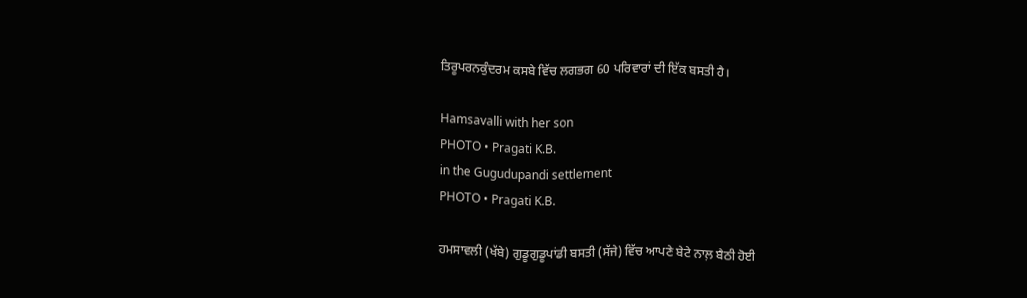ਤਿਰੂਪਰਨਕੁੰਦਰਮ ਕਸਬੇ ਵਿੱਚ ਲਗਭਗ 60 ਪਰਿਵਾਰਾਂ ਦੀ ਇੱਕ ਬਸਤੀ ਹੈ।

Hamsavalli with her son
PHOTO • Pragati K.B.
in the Gugudupandi settlement
PHOTO • Pragati K.B.

ਹਮਸਾਵਲੀ (ਖੱਬੇ) ਗੁਡੂਗੁਡੂਪਾਂਡੀ ਬਸਤੀ (ਸੱਜੇ) ਵਿੱਚ ਆਪਣੇ ਬੇਟੇ ਨਾਲ਼ ਬੈਠੀ ਹੋਈ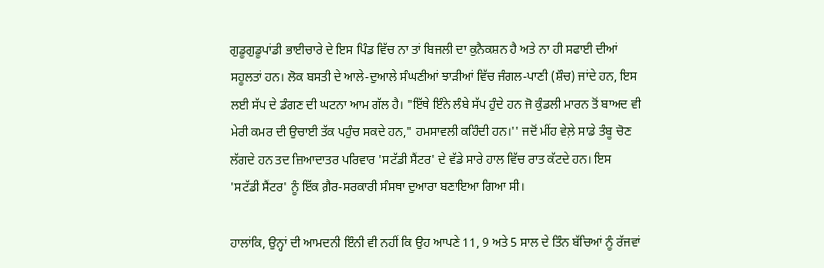ਗੁਡੂਗੁਡੂਪਾਂਡੀ ਭਾਈਚਾਰੇ ਦੇ ਇਸ ਪਿੰਡ ਵਿੱਚ ਨਾ ਤਾਂ ਬਿਜਲੀ ਦਾ ਕੁਨੈਕਸ਼ਨ ਹੈ ਅਤੇ ਨਾ ਹੀ ਸਫਾਈ ਦੀਆਂ ਸਹੂਲਤਾਂ ਹਨ। ਲੋਕ ਬਸਤੀ ਦੇ ਆਲੇ-ਦੁਆਲੇ ਸੰਘਣੀਆਂ ਝਾੜੀਆਂ ਵਿੱਚ ਜੰਗਲ-ਪਾਣੀ (ਸ਼ੌਚ) ਜਾਂਦੇ ਹਨ, ਇਸ ਲਈ ਸੱਪ ਦੇ ਡੰਗਣ ਦੀ ਘਟਨਾ ਆਮ ਗੱਲ ਹੈ। "ਇੱਥੇ ਇੰਨੇ ਲੰਬੇ ਸੱਪ ਹੁੰਦੇ ਹਨ ਜੋ ਕੁੰਡਲੀ ਮਾਰਨ ਤੋਂ ਬਾਅਦ ਵੀ ਮੇਰੀ ਕਮਰ ਦੀ ਉਚਾਈ ਤੱਕ ਪਹੁੰਚ ਸਕਦੇ ਹਨ," ਹਮਸਾਵਲੀ ਕਹਿੰਦੀ ਹਨ।'' ਜਦੋਂ ਮੀਂਹ ਵੇਲ਼ੇ ਸਾਡੇ ਤੰਬੂ ਚੋਣ ਲੱਗਦੇ ਹਨ ਤਦ ਜ਼ਿਆਦਾਤਰ ਪਰਿਵਾਰ 'ਸਟੱਡੀ ਸੈਂਟਰ' ਦੇ ਵੱਡੇ ਸਾਰੇ ਹਾਲ ਵਿੱਚ ਰਾਤ ਕੱਟਦੇ ਹਨ। ਇਸ 'ਸਟੱਡੀ ਸੈਂਟਰ' ਨੂੰ ਇੱਕ ਗ਼ੈਰ-ਸਰਕਾਰੀ ਸੰਸਥਾ ਦੁਆਰਾ ਬਣਾਇਆ ਗਿਆ ਸੀ।

ਹਾਲਾਂਕਿ, ਉਨ੍ਹਾਂ ਦੀ ਆਮਦਨੀ ਇੰਨੀ ਵੀ ਨਹੀਂ ਕਿ ਉਹ ਆਪਣੇ 11, 9 ਅਤੇ 5 ਸਾਲ ਦੇ ਤਿੰਨ ਬੱਚਿਆਂ ਨੂੰ ਰੱਜਵਾਂ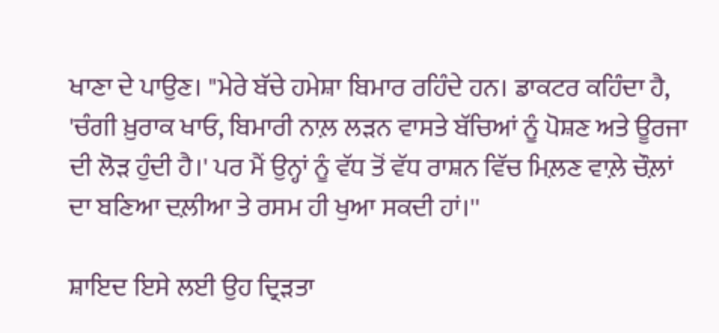ਖਾਣਾ ਦੇ ਪਾਉਣ। "ਮੇਰੇ ਬੱਚੇ ਹਮੇਸ਼ਾ ਬਿਮਾਰ ਰਹਿੰਦੇ ਹਨ। ਡਾਕਟਰ ਕਹਿੰਦਾ ਹੈ, 'ਚੰਗੀ ਖ਼ੁਰਾਕ ਖਾਓ, ਬਿਮਾਰੀ ਨਾਲ਼ ਲੜਨ ਵਾਸਤੇ ਬੱਚਿਆਂ ਨੂੰ ਪੋਸ਼ਣ ਅਤੇ ਊਰਜਾ ਦੀ ਲੋੜ ਹੁੰਦੀ ਹੈ।' ਪਰ ਮੈਂ ਉਨ੍ਹਾਂ ਨੂੰ ਵੱਧ ਤੋਂ ਵੱਧ ਰਾਸ਼ਨ ਵਿੱਚ ਮਿਲ਼ਣ ਵਾਲ਼ੇ ਚੌਲ਼ਾਂ ਦਾ ਬਣਿਆ ਦਲ਼ੀਆ ਤੇ ਰਸਮ ਹੀ ਖੁਆ ਸਕਦੀ ਹਾਂ।''

ਸ਼ਾਇਦ ਇਸੇ ਲਈ ਉਹ ਦ੍ਰਿੜਤਾ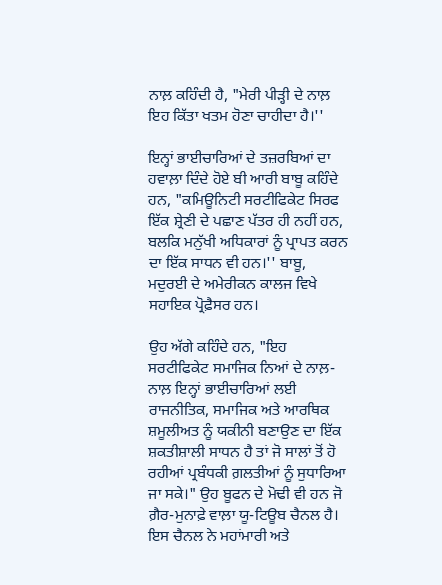ਨਾਲ਼ ਕਹਿੰਦੀ ਹੈ, "ਮੇਰੀ ਪੀੜ੍ਹੀ ਦੇ ਨਾਲ਼ ਇਹ ਕਿੱਤਾ ਖਤਮ ਹੋਣਾ ਚਾਹੀਦਾ ਹੈ।''

ਇਨ੍ਹਾਂ ਭਾਈਚਾਰਿਆਂ ਦੇ ਤਜ਼ਰਬਿਆਂ ਦਾ ਹਵਾਲ਼ਾ ਦਿੰਦੇ ਹੋਏ ਬੀ ਆਰੀ ਬਾਬੂ ਕਹਿੰਦੇ ਹਨ, "ਕਮਿਊਨਿਟੀ ਸਰਟੀਫਿਕੇਟ ਸਿਰਫ ਇੱਕ ਸ਼੍ਰੇਣੀ ਦੇ ਪਛਾਣ ਪੱਤਰ ਹੀ ਨਹੀਂ ਹਨ, ਬਲਕਿ ਮਨੁੱਖੀ ਅਧਿਕਾਰਾਂ ਨੂੰ ਪ੍ਰਾਪਤ ਕਰਨ ਦਾ ਇੱਕ ਸਾਧਨ ਵੀ ਹਨ।'' ਬਾਬੂ, ਮਦੁਰਈ ਦੇ ਅਮੇਰੀਕਨ ਕਾਲਜ ਵਿਖੇ ਸਹਾਇਕ ਪ੍ਰੋਫ਼ੈਸਰ ਹਨ।

ਉਹ ਅੱਗੇ ਕਹਿੰਦੇ ਹਨ, "ਇਹ ਸਰਟੀਫਿਕੇਟ ਸਮਾਜਿਕ ਨਿਆਂ ਦੇ ਨਾਲ਼-ਨਾਲ਼ ਇਨ੍ਹਾਂ ਭਾਈਚਾਰਿਆਂ ਲਈ ਰਾਜਨੀਤਿਕ, ਸਮਾਜਿਕ ਅਤੇ ਆਰਥਿਕ ਸ਼ਮੂਲੀਅਤ ਨੂੰ ਯਕੀਨੀ ਬਣਾਉਣ ਦਾ ਇੱਕ ਸ਼ਕਤੀਸ਼ਾਲੀ ਸਾਧਨ ਹੈ ਤਾਂ ਜੋ ਸਾਲਾਂ ਤੋਂ ਹੋ ਰਹੀਆਂ ਪ੍ਰਬੰਧਕੀ ਗ਼ਲਤੀਆਂ ਨੂੰ ਸੁਧਾਰਿਆ ਜਾ ਸਕੇ।" ਉਹ ਬੂਫਨ ਦੇ ਮੋਢੀ ਵੀ ਹਨ ਜੋ ਗ਼ੈਰ-ਮੁਨਾਫ਼ੇ ਵਾਲ਼ਾ ਯੂ-ਟਿਊਬ ਚੈਨਲ ਹੈ। ਇਸ ਚੈਨਲ ਨੇ ਮਹਾਂਮਾਰੀ ਅਤੇ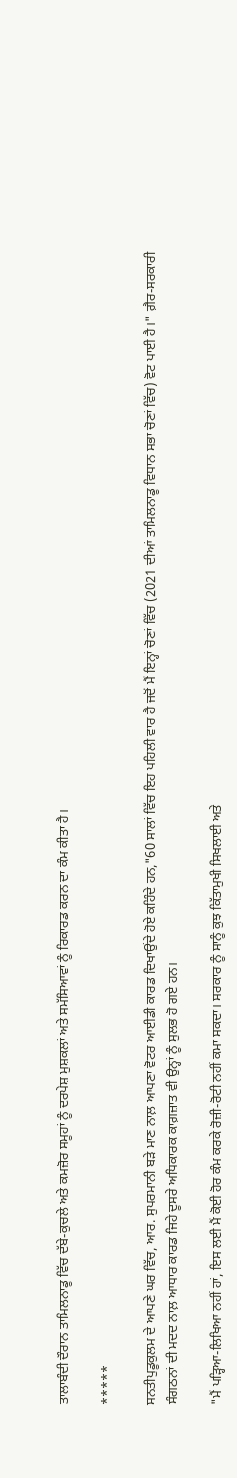ਤਾਲਾਬੰਦੀ ਦੌਰਾਨ ਤਾਮਿਲਨਾਡੂ ਵਿੱਚ ਦੱਬੇ-ਕੁਚਲੇ ਅਤੇ ਕਮਜ਼ੋਰ ਸਮੂਹਾਂ ਨੂੰ ਦਰਪੇਸ਼ ਮੁਸ਼ਕਲਾਂ ਅਤੇ ਸਮੱਸਿਆਵਾਂ ਨੂੰ ਰਿਕਾਰਡ ਕਰਨ ਦਾ ਕੰਮ ਕੀਤਾ ਹੈ।

*****

ਸਨਤੀਪੁਡੂਕੁਲਮ ਦੇ ਆਪਣੇ ਘਰ ਵਿੱਚ, ਆਰ. ਸੁਪਰਮਾਨੀ ਬੜੇ ਮਾਣ ਨਾਲ਼ ਆਪਣਾ ਵੋਟਰ ਆਈਡੀ ਕਾਰਡ ਦਿਖਾਉਂਦੇ ਹੋਏ ਕਹਿੰਦੇ ਹਨ,"60 ਸਾਲਾਂ ਵਿੱਚ ਇਹ ਪਹਿਲੀ ਵਾਰ ਹੈ ਜਦੋਂ ਮੈਂ ਇਨ੍ਹਾਂ ਚੋਣਾਂ ਵਿੱਚ (2021 ਦੀਆਂ ਤਾਮਿਲਨਾਡੂ ਵਿਧਾਨ ਸਭਾ ਚੋਣਾਂ ਵਿੱਚ) ਵੋਟ ਪਾਈ ਹੈ।" ਗ਼ੈਰ-ਸਰਕਾਰੀ ਸੰਗਠਨਾਂ ਦੀ ਮਦਦ ਨਾਲ਼ ਆਧਾਰ ਕਾਰਡ ਜਿਹੇ ਦੂਸਰੇ ਅਧਿਕਾਰਕ ਕਾਗ਼ਜ਼ਾਤ ਵੀ ਉਨ੍ਹਾਂ ਨੂੰ ਸੁਲਭ ਹੋ ਗਏ ਹਨ।

"ਮੈਂ ਪੜ੍ਹਿਆ-ਲਿਖਿਆ ਨਹੀਂ ਹਾਂ, ਇਸ ਲਈ ਮੈਂ ਕੋਈ ਹੋਰ ਕੰਮ ਕਰਕੇ ਰੋਜ਼ੀ-ਰੋਟੀ ਨਹੀਂ ਕਮਾ ਸਕਦਾ। ਸਰਕਾਰ ਨੂੰ ਸਾਨੂੰ ਕੁਝ ਕਿੱਤਾਮੁਖੀ ਸਿਖਲਾਈ ਅਤੇ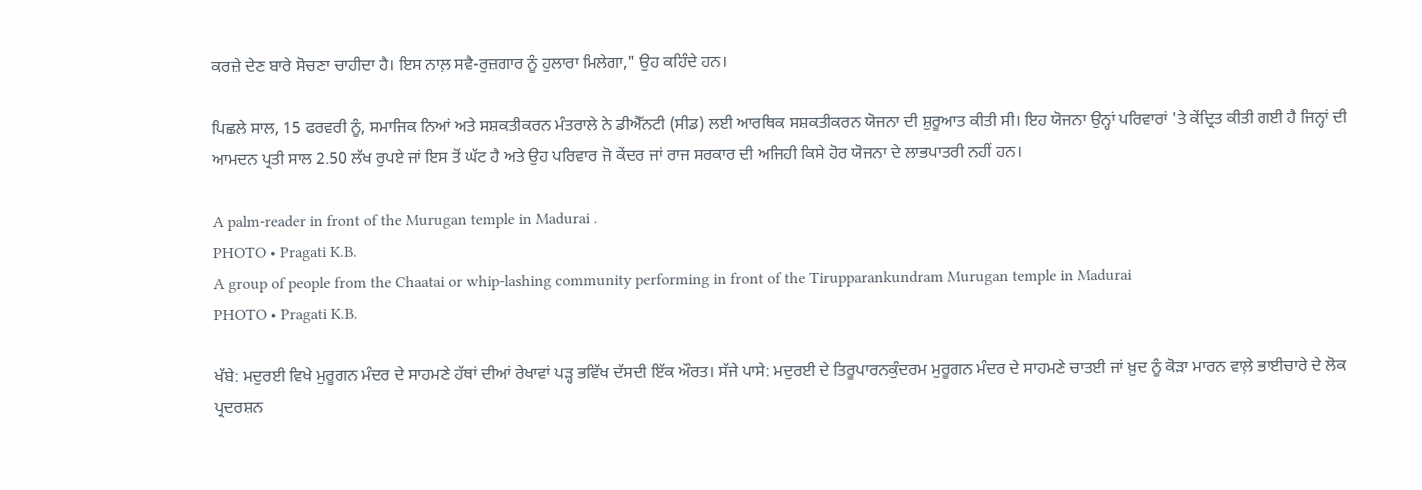ਕਰਜ਼ੇ ਦੇਣ ਬਾਰੇ ਸੋਚਣਾ ਚਾਹੀਦਾ ਹੈ। ਇਸ ਨਾਲ਼ ਸਵੈ-ਰੁਜ਼ਗਾਰ ਨੂੰ ਹੁਲਾਰਾ ਮਿਲੇਗਾ," ਉਹ ਕਹਿੰਦੇ ਹਨ।

ਪਿਛਲੇ ਸਾਲ, 15 ਫਰਵਰੀ ਨੂੰ, ਸਮਾਜਿਕ ਨਿਆਂ ਅਤੇ ਸਸ਼ਕਤੀਕਰਨ ਮੰਤਰਾਲੇ ਨੇ ਡੀਐੱਨਟੀ (ਸੀਡ) ਲਈ ਆਰਥਿਕ ਸਸ਼ਕਤੀਕਰਨ ਯੋਜਨਾ ਦੀ ਸ਼ੁਰੂਆਤ ਕੀਤੀ ਸੀ। ਇਹ ਯੋਜਨਾ ਉਨ੍ਹਾਂ ਪਰਿਵਾਰਾਂ 'ਤੇ ਕੇਂਦ੍ਰਿਤ ਕੀਤੀ ਗਈ ਹੈ ਜਿਨ੍ਹਾਂ ਦੀ ਆਮਦਨ ਪ੍ਰਤੀ ਸਾਲ 2.50 ਲੱਖ ਰੁਪਏ ਜਾਂ ਇਸ ਤੋਂ ਘੱਟ ਹੈ ਅਤੇ ਉਹ ਪਰਿਵਾਰ ਜੋ ਕੇਂਦਰ ਜਾਂ ਰਾਜ ਸਰਕਾਰ ਦੀ ਅਜਿਹੀ ਕਿਸੇ ਹੋਰ ਯੋਜਨਾ ਦੇ ਲਾਭਪਾਤਰੀ ਨਹੀਂ ਹਨ।

A palm-reader in front of the Murugan temple in Madurai .
PHOTO • Pragati K.B.
A group of people from the Chaatai or whip-lashing community performing in front of the Tirupparankundram Murugan temple in Madurai
PHOTO • Pragati K.B.

ਖੱਬੇ: ਮਦੁਰਈ ਵਿਖੇ ਮੁਰੂਗਨ ਮੰਦਰ ਦੇ ਸਾਹਮਣੇ ਹੱਥਾਂ ਦੀਆਂ ਰੇਖਾਵਾਂ ਪੜ੍ਹ ਭਵਿੱਖ ਦੱਸਦੀ ਇੱਕ ਔਰਤ। ਸੱਜੇ ਪਾਸੇ: ਮਦੁਰਈ ਦੇ ਤਿਰੂਪਾਰਨਕੁੰਦਰਮ ਮੁਰੂਗਨ ਮੰਦਰ ਦੇ ਸਾਹਮਣੇ ਚਾਤਈ ਜਾਂ ਖ਼ੁਦ ਨੂੰ ਕੋੜਾ ਮਾਰਨ ਵਾਲ਼ੇ ਭਾਈਚਾਰੇ ਦੇ ਲੋਕ ਪ੍ਰਦਰਸ਼ਨ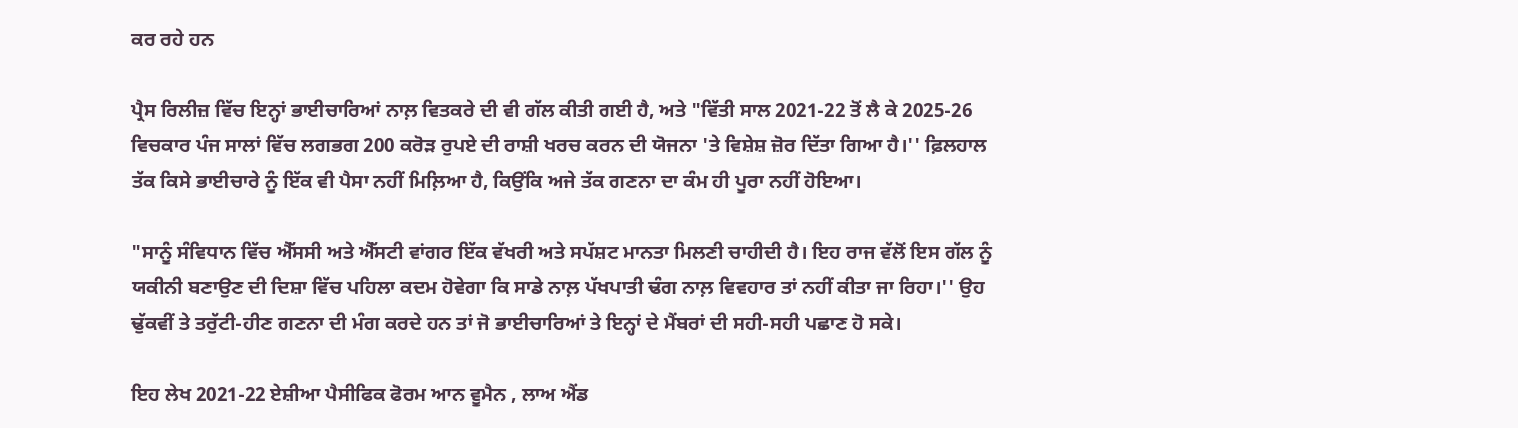ਕਰ ਰਹੇ ਹਨ

ਪ੍ਰੈਸ ਰਿਲੀਜ਼ ਵਿੱਚ ਇਨ੍ਹਾਂ ਭਾਈਚਾਰਿਆਂ ਨਾਲ਼ ਵਿਤਕਰੇ ਦੀ ਵੀ ਗੱਲ ਕੀਤੀ ਗਈ ਹੈ, ਅਤੇ "ਵਿੱਤੀ ਸਾਲ 2021-22 ਤੋਂ ਲੈ ਕੇ 2025-26 ਵਿਚਕਾਰ ਪੰਜ ਸਾਲਾਂ ਵਿੱਚ ਲਗਭਗ 200 ਕਰੋੜ ਰੁਪਏ ਦੀ ਰਾਸ਼ੀ ਖਰਚ ਕਰਨ ਦੀ ਯੋਜਨਾ 'ਤੇ ਵਿਸ਼ੇਸ਼ ਜ਼ੋਰ ਦਿੱਤਾ ਗਿਆ ਹੈ।'' ਫ਼ਿਲਹਾਲ ਤੱਕ ਕਿਸੇ ਭਾਈਚਾਰੇ ਨੂੰ ਇੱਕ ਵੀ ਪੈਸਾ ਨਹੀਂ ਮਿਲ਼ਿਆ ਹੈ, ਕਿਉਂਕਿ ਅਜੇ ਤੱਕ ਗਣਨਾ ਦਾ ਕੰਮ ਹੀ ਪੂਰਾ ਨਹੀਂ ਹੋਇਆ।

"ਸਾਨੂੰ ਸੰਵਿਧਾਨ ਵਿੱਚ ਐੱਸਸੀ ਅਤੇ ਐੱਸਟੀ ਵਾਂਗਰ ਇੱਕ ਵੱਖਰੀ ਅਤੇ ਸਪੱਸ਼ਟ ਮਾਨਤਾ ਮਿਲਣੀ ਚਾਹੀਦੀ ਹੈ। ਇਹ ਰਾਜ ਵੱਲੋਂ ਇਸ ਗੱਲ ਨੂੰ ਯਕੀਨੀ ਬਣਾਉਣ ਦੀ ਦਿਸ਼ਾ ਵਿੱਚ ਪਹਿਲਾ ਕਦਮ ਹੋਵੇਗਾ ਕਿ ਸਾਡੇ ਨਾਲ਼ ਪੱਖਪਾਤੀ ਢੰਗ ਨਾਲ਼ ਵਿਵਹਾਰ ਤਾਂ ਨਹੀਂ ਕੀਤਾ ਜਾ ਰਿਹਾ।'' ਉਹ ਢੁੱਕਵੀਂ ਤੇ ਤਰੁੱਟੀ-ਹੀਣ ਗਣਨਾ ਦੀ ਮੰਗ ਕਰਦੇ ਹਨ ਤਾਂ ਜੋ ਭਾਈਚਾਰਿਆਂ ਤੇ ਇਨ੍ਹਾਂ ਦੇ ਮੈਂਬਰਾਂ ਦੀ ਸਹੀ-ਸਹੀ ਪਛਾਣ ਹੋ ਸਕੇ।

ਇਹ ਲੇਖ 2021-22 ਏਸ਼ੀਆ ਪੈਸੀਫਿਕ ਫੋਰਮ ਆਨ ਵੂਮੈਨ , ਲਾਅ ਐਂਡ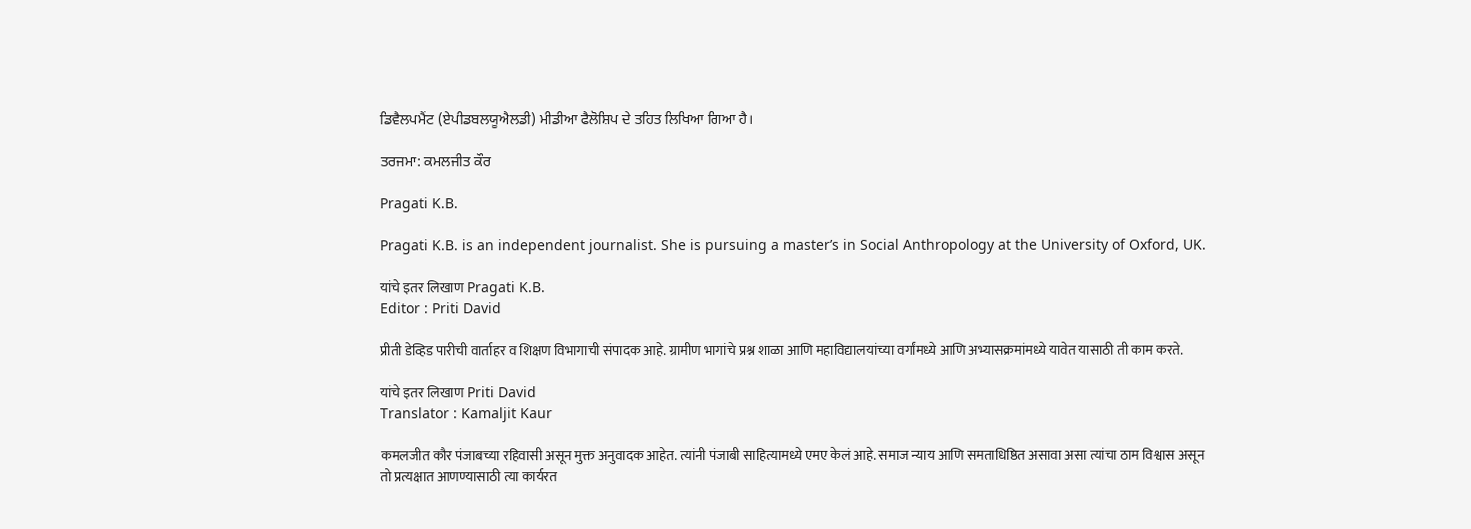ਡਿਵੈਲਪਮੈਂਟ (ਏਪੀਡਬਲਯੂਐਲਡੀ) ਮੀਡੀਆ ਫੈਲੋਸ਼ਿਪ ਦੇ ਤਹਿਤ ਲਿਖਿਆ ਗਿਆ ਹੈ।

ਤਰਜਮਾ: ਕਮਲਜੀਤ ਕੌਰ

Pragati K.B.

Pragati K.B. is an independent journalist. She is pursuing a master’s in Social Anthropology at the University of Oxford, UK.

यांचे इतर लिखाण Pragati K.B.
Editor : Priti David

प्रीती डेव्हिड पारीची वार्ताहर व शिक्षण विभागाची संपादक आहे. ग्रामीण भागांचे प्रश्न शाळा आणि महाविद्यालयांच्या वर्गांमध्ये आणि अभ्यासक्रमांमध्ये यावेत यासाठी ती काम करते.

यांचे इतर लिखाण Priti David
Translator : Kamaljit Kaur

कमलजीत कौर पंजाबच्या रहिवासी असून मुक्त अनुवादक आहेत. त्यांनी पंजाबी साहित्यामध्ये एमए केलं आहे. समाज न्याय आणि समताधिष्ठित असावा असा त्यांचा ठाम विश्वास असून तो प्रत्यक्षात आणण्यासाठी त्या कार्यरत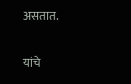असतात.

यांचे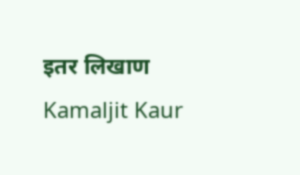इतर लिखाण Kamaljit Kaur